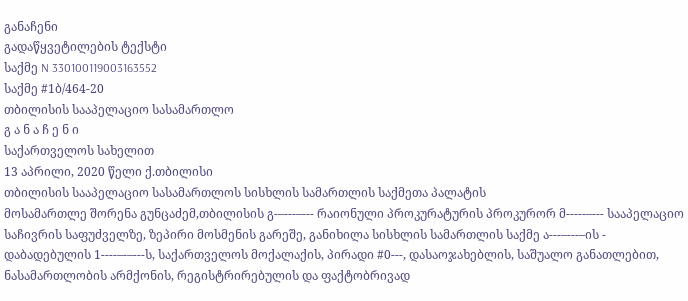განაჩენი
გადაწყვეტილების ტექსტი
საქმე N 330100119003163552
საქმე #1ბ/464-20
თბილისის სააპელაციო სასამართლო
გ ა ნ ა ჩ ე ნ ი
საქართველოს სახელით
13 აპრილი, 2020 წელი ქ.თბილისი
თბილისის სააპელაციო სასამართლოს სისხლის სამართლის საქმეთა პალატის
მოსამართლე შორენა გუნცაძემ,თბილისის გ-–---–--- რაიონული პროკურატურის პროკურორ მ-----–--- სააპელაციო საჩივრის საფუძველზე, ზეპირი მოსმენის გარეშე, განიხილა სისხლის სამართლის საქმე ა---–---–ის - დაბადებულის 1----–-–---ს, საქართველოს მოქალაქის, პირადი #0---, დასაოჯახებლის, საშუალო განათლებით, ნასამართლობის არმქონის, რეგისტრირებულის და ფაქტობრივად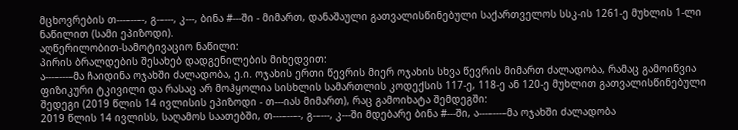მცხოვრების თ---–--–-, გ-–---, კ---, ბინა #---ში - მიმართ, დანაშაული გათვალისწინებული საქართველოს სსკ-ის 1261-ე მუხლის 1-ლი ნაწილით (სამი ეპიზოდი).
აღწერილობით-სამოტივაციო ნაწილი:
პირის ბრალდების შესახებ დადგენილების მიხედვით:
ა---–---–მა ჩაიდინა ოჯახში ძალადობა, ე.ი. ოჯახის ერთი წევრის მიერ ოჯახის სხვა წევრის მიმართ ძალადობა, რამაც გამოიწვია ფიზიკური ტკივილი და რასაც არ მოჰყოლია სისხლის სამართლის კოდექსის 117-ე, 118-ე ან 120-ე მუხლით გათვალისწინებული შედეგი (2019 წლის 14 ივლისის ეპიზოდი - თ---იას მიმართ), რაც გამოიხატა შემდეგში:
2019 წლის 14 ივლისს, საღამოს საათებში, თ---–--–-, გ-–---, კ---ში მდებარე ბინა #---ში, ა---–---–მა ოჯახში ძალადობა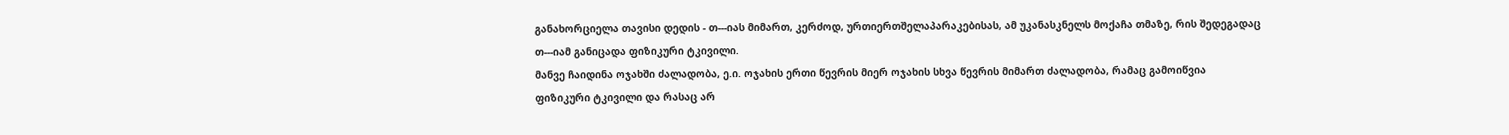განახორციელა თავისი დედის - თ---იას მიმართ, კერძოდ, ურთიერთშელაპარაკებისას, ამ უკანასკნელს მოქაჩა თმაზე, რის შედეგადაც თ---იამ განიცადა ფიზიკური ტკივილი.
მანვე ჩაიდინა ოჯახში ძალადობა, ე.ი. ოჯახის ერთი წევრის მიერ ოჯახის სხვა წევრის მიმართ ძალადობა, რამაც გამოიწვია ფიზიკური ტკივილი და რასაც არ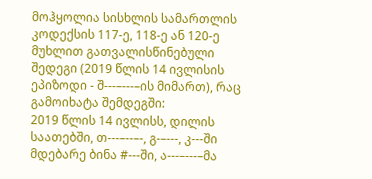მოჰყოლია სისხლის სამართლის კოდექსის 117-ე, 118-ე ან 120-ე მუხლით გათვალისწინებული შედეგი (2019 წლის 14 ივლისის ეპიზოდი - შ---–---–ის მიმართ), რაც გამოიხატა შემდეგში:
2019 წლის 14 ივლისს, დილის საათებში, თ---–--–-, გ-–---, კ---ში მდებარე ბინა #---ში, ა---–---–მა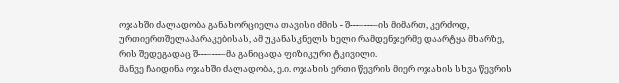ოჯახში ძალადობა განახორციელა თავისი ძმის - შ---–---–ის მიმართ, კერძოდ, ურთიერთშელაპარაკებისას, ამ უკანასკნელს ხელი რამდენჯერმე დაარტყა მხარზე, რის შედეგადაც შ---–---–მა განიცადა ფიზიკური ტკივილი.
მანვე ჩაიდინა ოჯახში ძალადობა, ე.ი. ოჯახის ერთი წევრის მიერ ოჯახის სხვა წევრის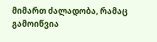მიმართ ძალადობა, რამაც გამოიწვია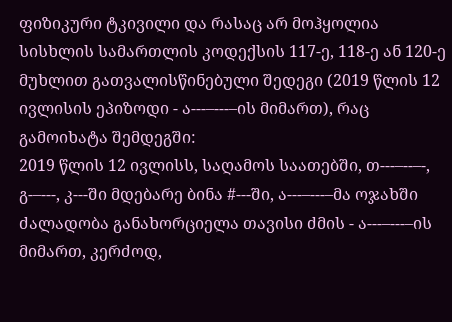ფიზიკური ტკივილი და რასაც არ მოჰყოლია სისხლის სამართლის კოდექსის 117-ე, 118-ე ან 120-ე მუხლით გათვალისწინებული შედეგი (2019 წლის 12 ივლისის ეპიზოდი - ა---–---–ის მიმართ), რაც გამოიხატა შემდეგში:
2019 წლის 12 ივლისს, საღამოს საათებში, თ---–--–-, გ-–---, კ---ში მდებარე ბინა #---ში, ა---–---–მა ოჯახში ძალადობა განახორციელა თავისი ძმის - ა---–---–ის მიმართ, კერძოდ,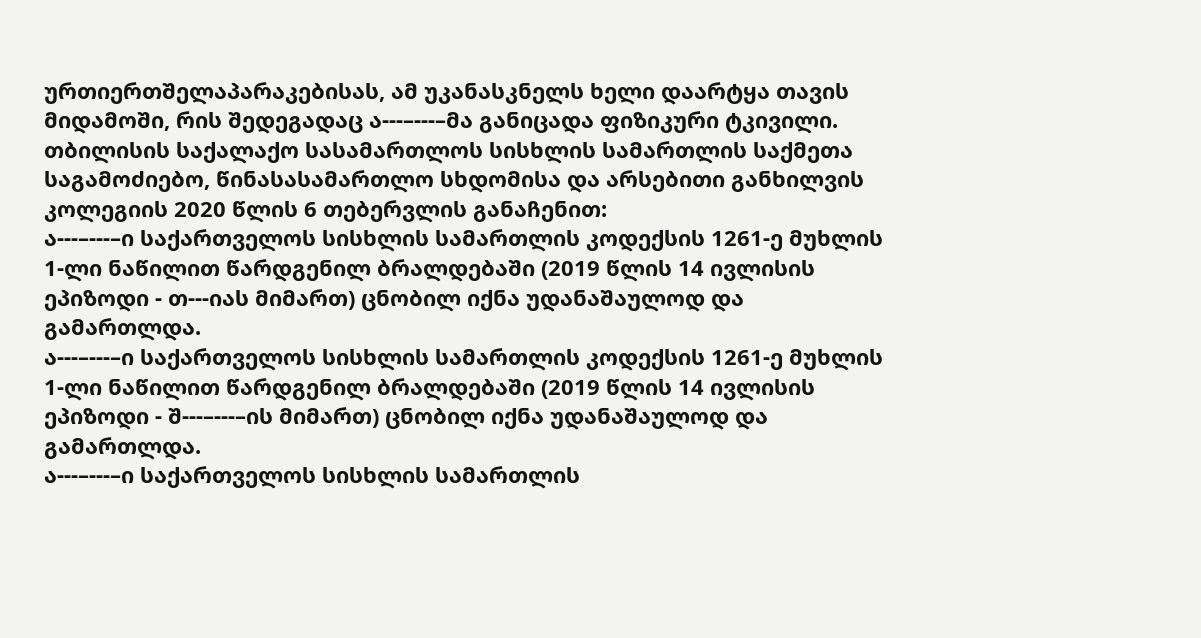ურთიერთშელაპარაკებისას, ამ უკანასკნელს ხელი დაარტყა თავის მიდამოში, რის შედეგადაც ა---–---–მა განიცადა ფიზიკური ტკივილი.
თბილისის საქალაქო სასამართლოს სისხლის სამართლის საქმეთა საგამოძიებო, წინასასამართლო სხდომისა და არსებითი განხილვის კოლეგიის 2020 წლის 6 თებერვლის განაჩენით:
ა---–---–ი საქართველოს სისხლის სამართლის კოდექსის 1261-ე მუხლის 1-ლი ნაწილით წარდგენილ ბრალდებაში (2019 წლის 14 ივლისის ეპიზოდი - თ---იას მიმართ) ცნობილ იქნა უდანაშაულოდ და გამართლდა.
ა---–---–ი საქართველოს სისხლის სამართლის კოდექსის 1261-ე მუხლის 1-ლი ნაწილით წარდგენილ ბრალდებაში (2019 წლის 14 ივლისის ეპიზოდი - შ---–---–ის მიმართ) ცნობილ იქნა უდანაშაულოდ და გამართლდა.
ა---–---–ი საქართველოს სისხლის სამართლის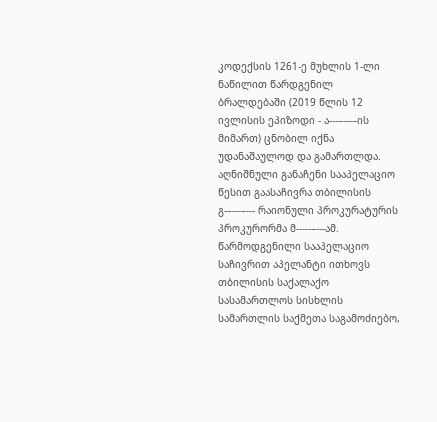კოდექსის 1261-ე მუხლის 1-ლი ნაწილით წარდგენილ ბრალდებაში (2019 წლის 12 ივლისის ეპიზოდი - ა---–---–ის მიმართ) ცნობილ იქნა უდანაშაულოდ და გამართლდა.
აღნიშნული განაჩენი სააპელაციო წესით გაასაჩივრა თბილისის გ-–---–--- რაიონული პროკურატურის პროკურორმა მ-----–---ამ. წარმოდგენილი სააპელაციო საჩივრით აპელანტი ითხოვს თბილისის საქალაქო სასამართლოს სისხლის სამართლის საქმეთა საგამოძიებო,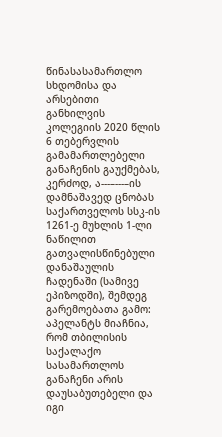წინასასამართლო სხდომისა და არსებითი განხილვის კოლეგიის 2020 წლის 6 თებერვლის გამამართლებელი განაჩენის გაუქმებას, კერძოდ, ა---–---–ის დამნაშავედ ცნობას საქართველოს სსკ-ის 1261-ე მუხლის 1-ლი ნაწილით გათვალისწინებული დანაშაულის ჩადენაში (სამივე ეპიზოდში), შემდეგ გარემოებათა გამო:
აპელანტს მიაჩნია, რომ თბილისის საქალაქო სასამართლოს განაჩენი არის დაუსაბუთებელი და იგი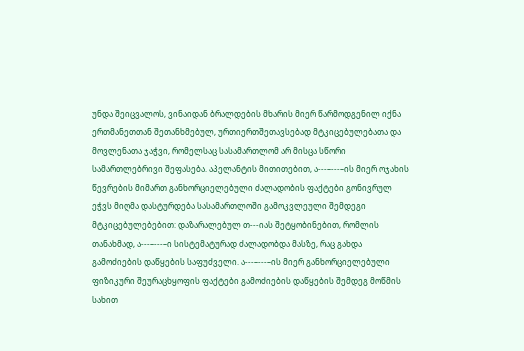უნდა შეიცვალოს, ვინაიდან ბრალდების მხარის მიერ წარმოდგენილ იქნა ერთმანეთთან შეთანხმებულ, ურთიერთშეთავსებად მტკიცებულებათა და მოვლენათა ჯაჭვი, რომელსაც სასამართლომ არ მისცა სწორი სამართლებრივი შეფასება. აპელანტის მითითებით, ა---–---–ის მიერ ოჯახის წევრების მიმართ განხორციელებული ძალადობის ფაქტები გონივრულ ეჭვს მიღმა დასტურდება სასამართლოში გამოკვლეული შემდეგი მტკიცებულებებით: დაზარალებულ თ---იას შეტყობინებით, რომლის თანახმად, ა---–---–ი სისტემატურად ძალადობდა მასზე, რაც გახდა გამოძიების დაწყების საფუძველი. ა---–---–ის მიერ განხორციელებული ფიზიკური შეურაცხყოფის ფაქტები გამოძიების დაწყების შემდეგ მოწმის სახით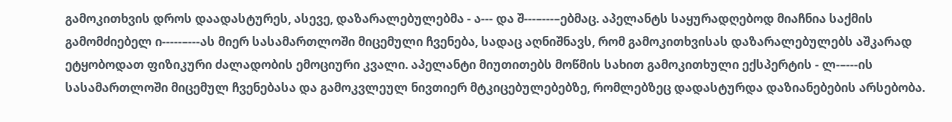გამოკითხვის დროს დაადასტურეს, ასევე, დაზარალებულებმა - ა--- და შ---–---–ებმაც. აპელანტს საყურადღებოდ მიაჩნია საქმის გამომძიებელ ი-----–---ას მიერ სასამართლოში მიცემული ჩვენება, სადაც აღნიშნავს, რომ გამოკითხვისას დაზარალებულებს აშკარად ეტყობოდათ ფიზიკური ძალადობის ემოციური კვალი. აპელანტი მიუთითებს მოწმის სახით გამოკითხული ექსპერტის - ლ-–---ის სასამართლოში მიცემულ ჩვენებასა და გამოკვლეულ ნივთიერ მტკიცებულებებზე, რომლებზეც დადასტურდა დაზიანებების არსებობა.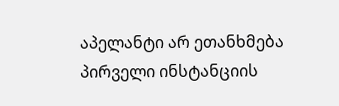აპელანტი არ ეთანხმება პირველი ინსტანციის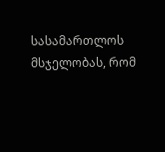სასამართლოს მსჯელობას, რომ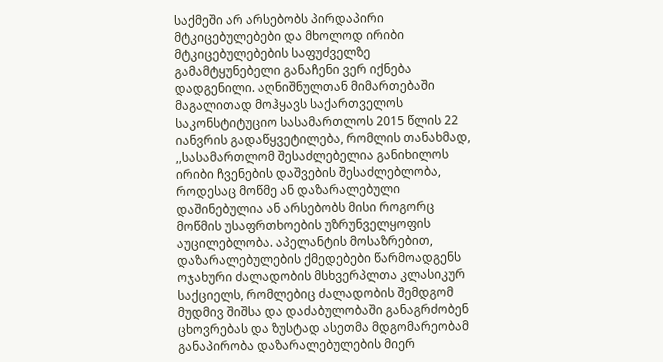საქმეში არ არსებობს პირდაპირი მტკიცებულებები და მხოლოდ ირიბი მტკიცებულებების საფუძველზე გამამტყუნებელი განაჩენი ვერ იქნება დადგენილი. აღნიშნულთან მიმართებაში მაგალითად მოჰყავს საქართველოს საკონსტიტუციო სასამართლოს 2015 წლის 22 იანვრის გადაწყვეტილება, რომლის თანახმად, ,,სასამართლომ შესაძლებელია განიხილოს ირიბი ჩვენების დაშვების შესაძლებლობა, როდესაც მოწმე ან დაზარალებული დაშინებულია ან არსებობს მისი როგორც მოწმის უსაფრთხოების უზრუნველყოფის აუცილებლობა. აპელანტის მოსაზრებით, დაზარალებულების ქმედებები წარმოადგენს ოჯახური ძალადობის მსხვერპლთა კლასიკურ საქციელს, რომლებიც ძალადობის შემდგომ მუდმივ შიშსა და დაძაბულობაში განაგრძობენ ცხოვრებას და ზუსტად ასეთმა მდგომარეობამ განაპირობა დაზარალებულების მიერ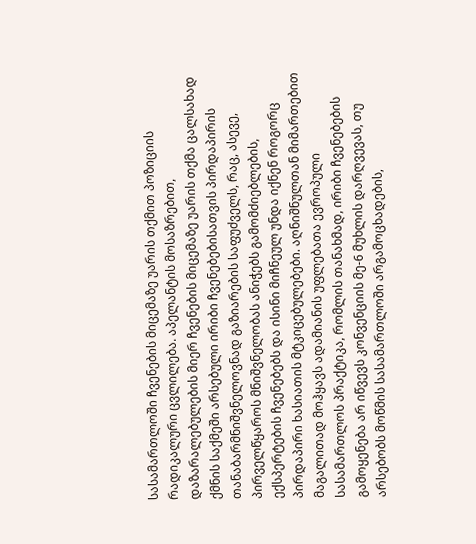სასამართლოში ჩვენების მიცემაზე უარის თქმით პოზიციის რადიკალური ცვლილება. აპელანტის მოსაზრებით, დაზარალებულების მიერ ჩვენების მიცემაზე უარის თქმა ცალსახად ქმნის საქმეში არსებული ირიბი ჩვენებებისათვის პირდაპირის თანაბარმნიშვნელოვნად გაზიარების საფუძველს, რაც, ასევე, პირველწყაროს მნიშვნელობას ანიჭებს გამომძიებლების, ექსპერტების ჩვენებებს და ისინი მიჩნეულ უნდა იქნენ როგორც პირდაპირი ხასიათის მტკიცებულებები. აღნიშნულთან მიმართებით მაგალითად მოჰყავს ადამიანის უფლებათა ევროპული სასამართლოს პრაქტიკა, რომლის თანახმად, ირიბი ჩვენებების გამოყენება არ იწვევს კონვენციის მე-6 მუხლის დარღვევას, თუ არსებობს მოწმის სასამართლოში არგამოცხადების,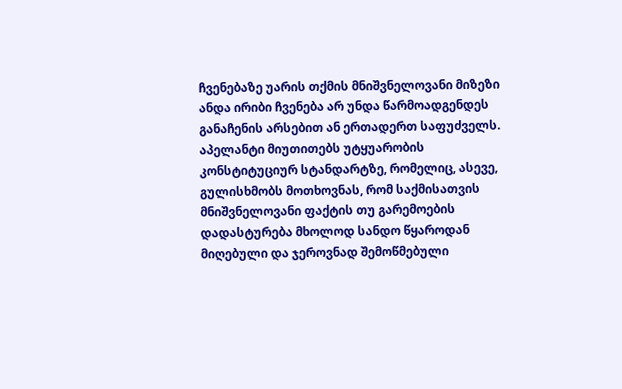ჩვენებაზე უარის თქმის მნიშვნელოვანი მიზეზი ანდა ირიბი ჩვენება არ უნდა წარმოადგენდეს განაჩენის არსებით ან ერთადერთ საფუძველს. აპელანტი მიუთითებს უტყუარობის კონსტიტუციურ სტანდარტზე, რომელიც, ასევე, გულისხმობს მოთხოვნას, რომ საქმისათვის მნიშვნელოვანი ფაქტის თუ გარემოების დადასტურება მხოლოდ სანდო წყაროდან მიღებული და ჯეროვნად შემოწმებული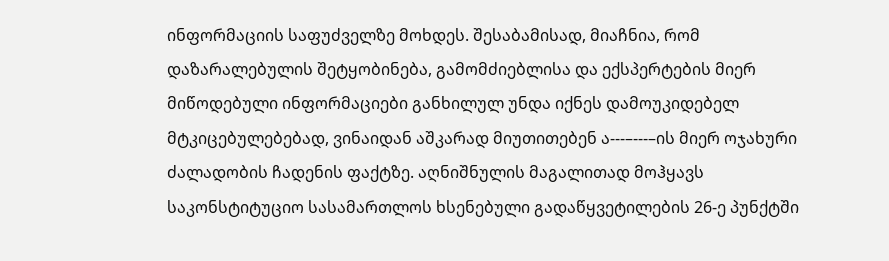ინფორმაციის საფუძველზე მოხდეს. შესაბამისად, მიაჩნია, რომ დაზარალებულის შეტყობინება, გამომძიებლისა და ექსპერტების მიერ მიწოდებული ინფორმაციები განხილულ უნდა იქნეს დამოუკიდებელ მტკიცებულებებად, ვინაიდან აშკარად მიუთითებენ ა---–---–ის მიერ ოჯახური ძალადობის ჩადენის ფაქტზე. აღნიშნულის მაგალითად მოჰყავს საკონსტიტუციო სასამართლოს ხსენებული გადაწყვეტილების 26-ე პუნქტში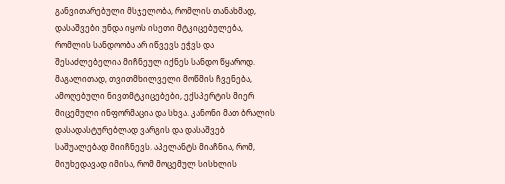განვითარებული მსჯელობა, რომლის თანახმად, დასაშვები უნდა იყოს ისეთი მტკიცებულება, რომლის სანდოობა არ იწვევს ეჭვს და შესაძლებელია მიჩნეულ იქნეს სანდო წყაროდ. მაგალითად, თვითმხილველი მოწმის ჩვენება, ამოღებული ნივთმტკიცებები, ექსპერტის მიერ მიცემული ინფორმაცია და სხვა. კანონი მათ ბრალის დასადასტურებლად ვარგის და დასაშვებ საშუალებად მიიჩნევს. აპელანტს მიაჩნია, რომ, მიუხედავად იმისა, რომ მოცემულ სისხლის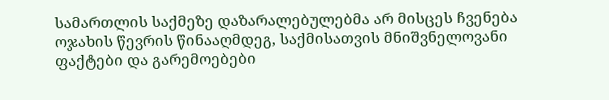სამართლის საქმეზე დაზარალებულებმა არ მისცეს ჩვენება ოჯახის წევრის წინააღმდეგ, საქმისათვის მნიშვნელოვანი ფაქტები და გარემოებები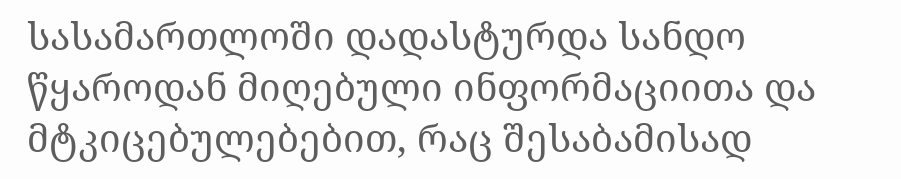სასამართლოში დადასტურდა სანდო წყაროდან მიღებული ინფორმაციითა და მტკიცებულებებით, რაც შესაბამისად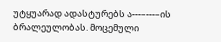უტყუარად ადასტურებს ა---–---–ის ბრალეულობას. მოცემული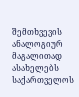შემთხვევის ანალოგიურ მაგალითად ასახელებს საქართველოს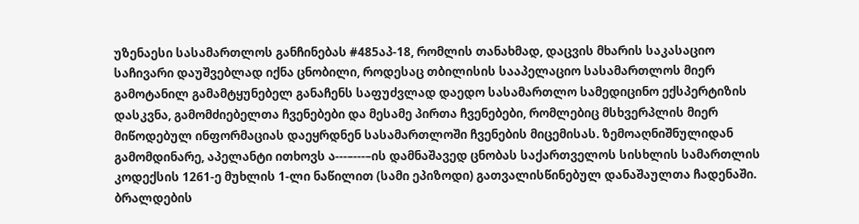უზენაესი სასამართლოს განჩინებას #485აპ-18, რომლის თანახმად, დაცვის მხარის საკასაციო საჩივარი დაუშვებლად იქნა ცნობილი, როდესაც თბილისის სააპელაციო სასამართლოს მიერ გამოტანილ გამამტყუნებელ განაჩენს საფუძვლად დაედო სასამართლო სამედიცინო ექსპერტიზის დასკვნა, გამომძიებელთა ჩვენებები და მესამე პირთა ჩვენებები, რომლებიც მსხვერპლის მიერ მიწოდებულ ინფორმაციას დაეყრდნენ სასამართლოში ჩვენების მიცემისას. ზემოაღნიშნულიდან გამომდინარე, აპელანტი ითხოვს ა---–---–ის დამნაშავედ ცნობას საქართველოს სისხლის სამართლის კოდექსის 1261-ე მუხლის 1-ლი ნაწილით (სამი ეპიზოდი) გათვალისწინებულ დანაშაულთა ჩადენაში.
ბრალდების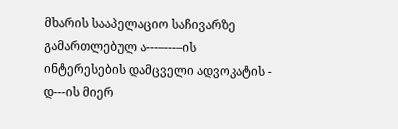მხარის სააპელაციო საჩივარზე გამართლებულ ა---–---–ის ინტერესების დამცველი ადვოკატის - დ---ის მიერ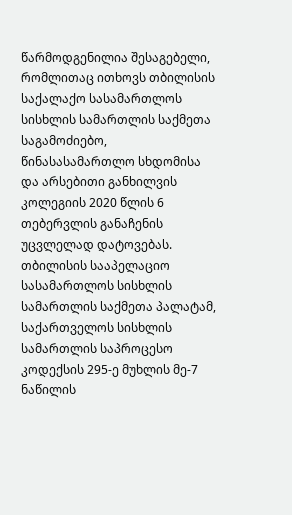წარმოდგენილია შესაგებელი, რომლითაც ითხოვს თბილისის საქალაქო სასამართლოს სისხლის სამართლის საქმეთა საგამოძიებო, წინასასამართლო სხდომისა და არსებითი განხილვის კოლეგიის 2020 წლის 6 თებერვლის განაჩენის უცვლელად დატოვებას.
თბილისის სააპელაციო სასამართლოს სისხლის სამართლის საქმეთა პალატამ, საქართველოს სისხლის სამართლის საპროცესო კოდექსის 295-ე მუხლის მე-7 ნაწილის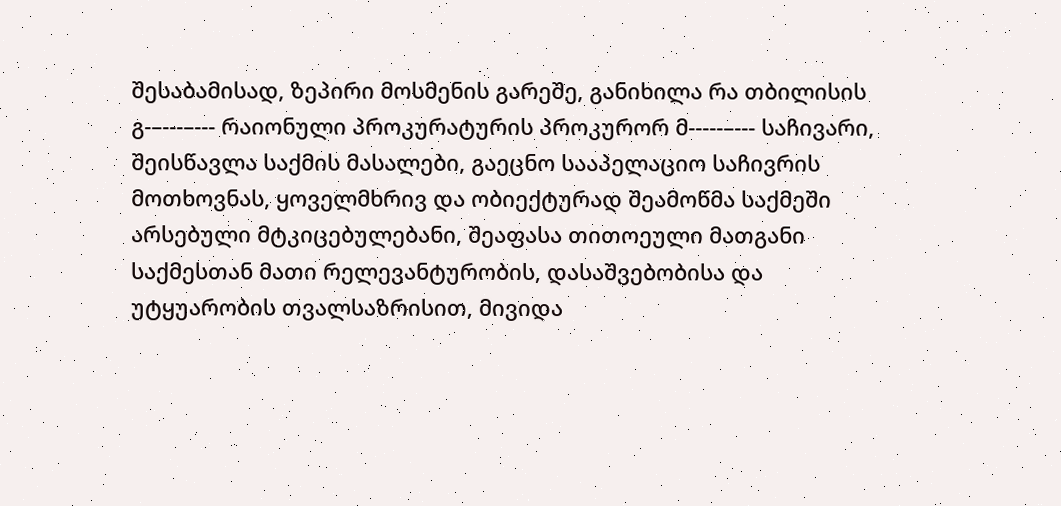შესაბამისად, ზეპირი მოსმენის გარეშე, განიხილა რა თბილისის გ-–---–--- რაიონული პროკურატურის პროკურორ მ-----–--- საჩივარი, შეისწავლა საქმის მასალები, გაეცნო სააპელაციო საჩივრის მოთხოვნას, ყოველმხრივ და ობიექტურად შეამოწმა საქმეში არსებული მტკიცებულებანი, შეაფასა თითოეული მათგანი საქმესთან მათი რელევანტურობის, დასაშვებობისა და უტყუარობის თვალსაზრისით, მივიდა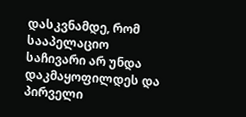დასკვნამდე, რომ სააპელაციო საჩივარი არ უნდა დაკმაყოფილდეს და პირველი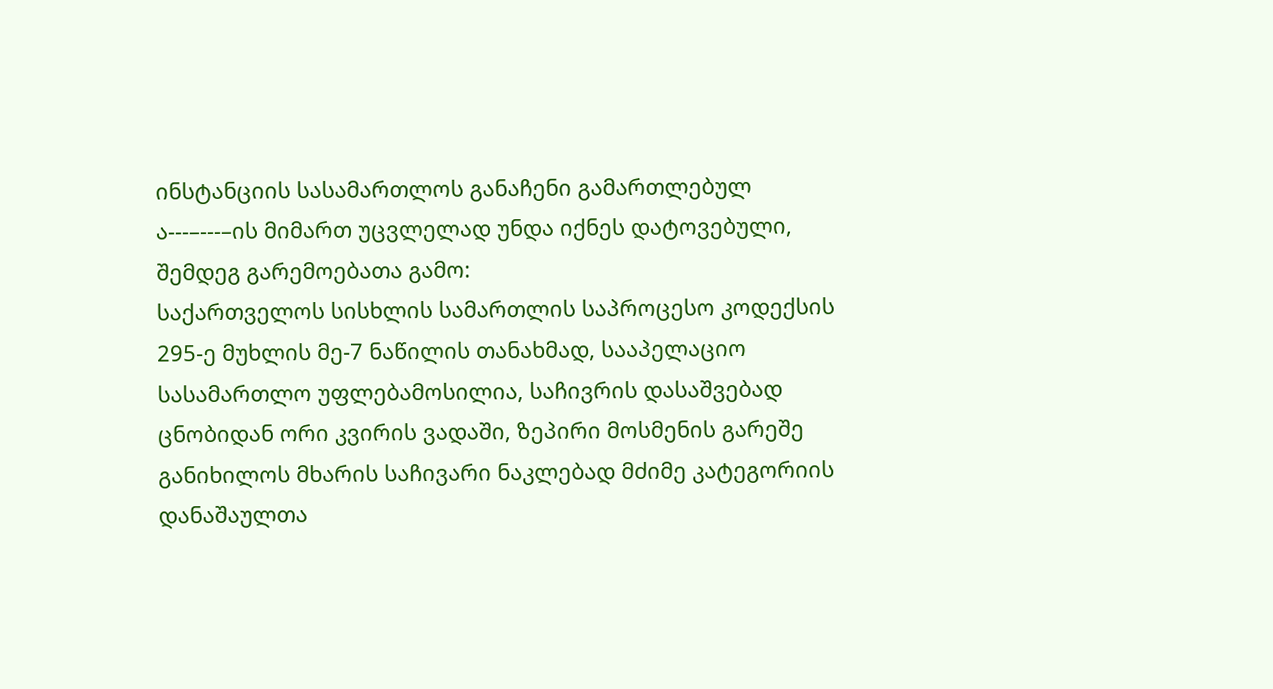ინსტანციის სასამართლოს განაჩენი გამართლებულ ა---–---–ის მიმართ უცვლელად უნდა იქნეს დატოვებული, შემდეგ გარემოებათა გამო:
საქართველოს სისხლის სამართლის საპროცესო კოდექსის 295-ე მუხლის მე-7 ნაწილის თანახმად, სააპელაციო სასამართლო უფლებამოსილია, საჩივრის დასაშვებად ცნობიდან ორი კვირის ვადაში, ზეპირი მოსმენის გარეშე განიხილოს მხარის საჩივარი ნაკლებად მძიმე კატეგორიის დანაშაულთა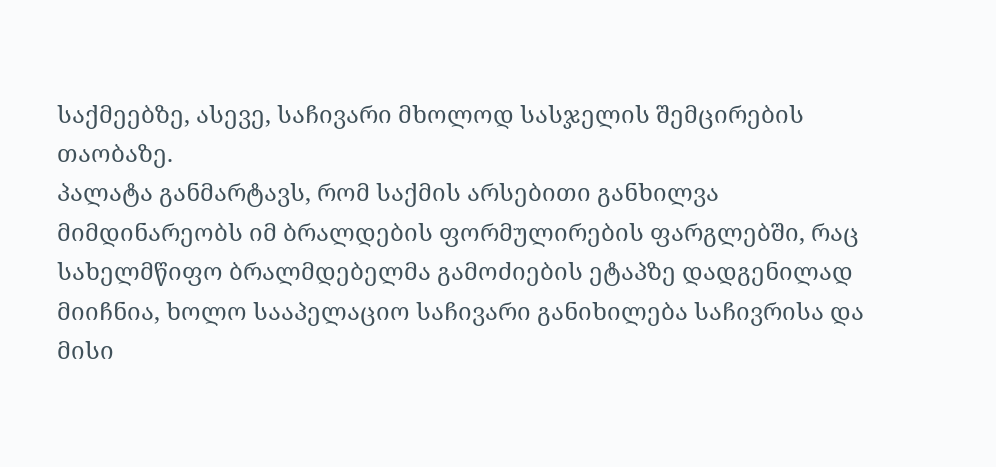საქმეებზე, ასევე, საჩივარი მხოლოდ სასჯელის შემცირების თაობაზე.
პალატა განმარტავს, რომ საქმის არსებითი განხილვა მიმდინარეობს იმ ბრალდების ფორმულირების ფარგლებში, რაც სახელმწიფო ბრალმდებელმა გამოძიების ეტაპზე დადგენილად მიიჩნია, ხოლო სააპელაციო საჩივარი განიხილება საჩივრისა და მისი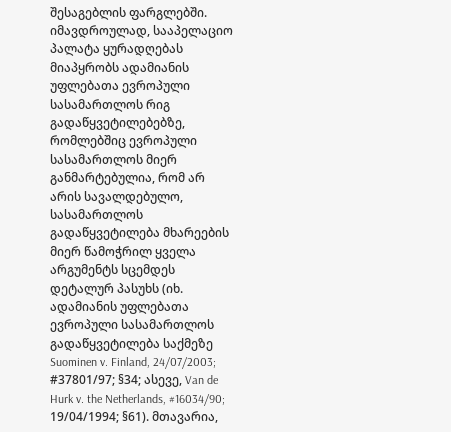შესაგებლის ფარგლებში. იმავდროულად, სააპელაციო პალატა ყურადღებას მიაპყრობს ადამიანის უფლებათა ევროპული სასამართლოს რიგ გადაწყვეტილებებზე, რომლებშიც ევროპული სასამართლოს მიერ განმარტებულია, რომ არ არის სავალდებულო, სასამართლოს გადაწყვეტილება მხარეების მიერ წამოჭრილ ყველა არგუმენტს სცემდეს დეტალურ პასუხს (იხ. ადამიანის უფლებათა ევროპული სასამართლოს გადაწყვეტილება საქმეზე Suominen v. Finland, 24/07/2003; #37801/97; §34; ასევე, Van de Hurk v. the Netherlands, #16034/90; 19/04/1994; §61). მთავარია,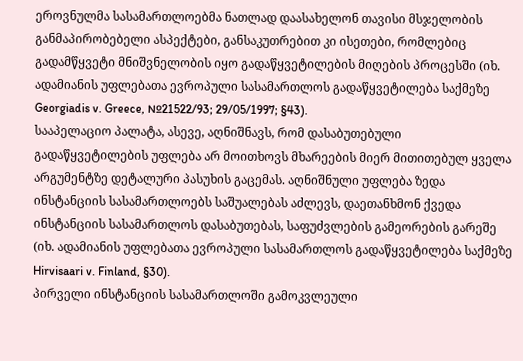ეროვნულმა სასამართლოებმა ნათლად დაასახელონ თავისი მსჯელობის განმაპირობებელი ასპექტები, განსაკუთრებით კი ისეთები, რომლებიც გადამწყვეტი მნიშვნელობის იყო გადაწყვეტილების მიღების პროცესში (იხ. ადამიანის უფლებათა ევროპული სასამართლოს გადაწყვეტილება საქმეზე Georgiadis v. Greece, №21522/93; 29/05/1997; §43).
სააპელაციო პალატა, ასევე, აღნიშნავს, რომ დასაბუთებული გადაწყვეტილების უფლება არ მოითხოვს მხარეების მიერ მითითებულ ყველა არგუმენტზე დეტალური პასუხის გაცემას. აღნიშნული უფლება ზედა ინსტანციის სასამართლოებს საშუალებას აძლევს, დაეთანხმონ ქვედა ინსტანციის სასამართლოს დასაბუთებას, საფუძვლების გამეორების გარეშე (იხ. ადამიანის უფლებათა ევროპული სასამართლოს გადაწყვეტილება საქმეზე Hirvisaari v. Finland, §30).
პირველი ინსტანციის სასამართლოში გამოკვლეული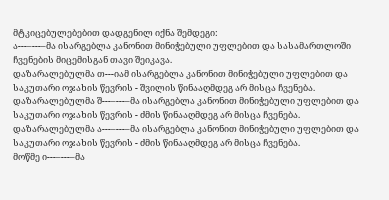მტკიცებულებებით დადგენილ იქნა შემდეგი:
ა---–---–მა ისარგებლა კანონით მინიჭებული უფლებით და სასამართლოში ჩვენების მიცემისგან თავი შეიკავა.
დაზარალებულმა თ---იამ ისარგებლა კანონით მინიჭებული უფლებით და საკუთარი ოჯახის წევრის - შვილის წინააღმდეგ არ მისცა ჩვენება.
დაზარალებულმა შ---–---–მა ისარგებლა კანონით მინიჭებული უფლებით და საკუთარი ოჯახის წევრის - ძმის წინააღმდეგ არ მისცა ჩვენება.
დაზარალებულმა ა---–---–მა ისარგებლა კანონით მინიჭებული უფლებით და საკუთარი ოჯახის წევრის - ძმის წინააღმდეგ არ მისცა ჩვენება.
მოწმე ი---–---–მა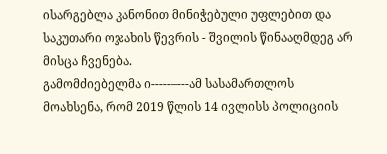ისარგებლა კანონით მინიჭებული უფლებით და საკუთარი ოჯახის წევრის - შვილის წინააღმდეგ არ მისცა ჩვენება.
გამომძიებელმა ი-----–---ამ სასამართლოს მოახსენა, რომ 2019 წლის 14 ივლისს პოლიციის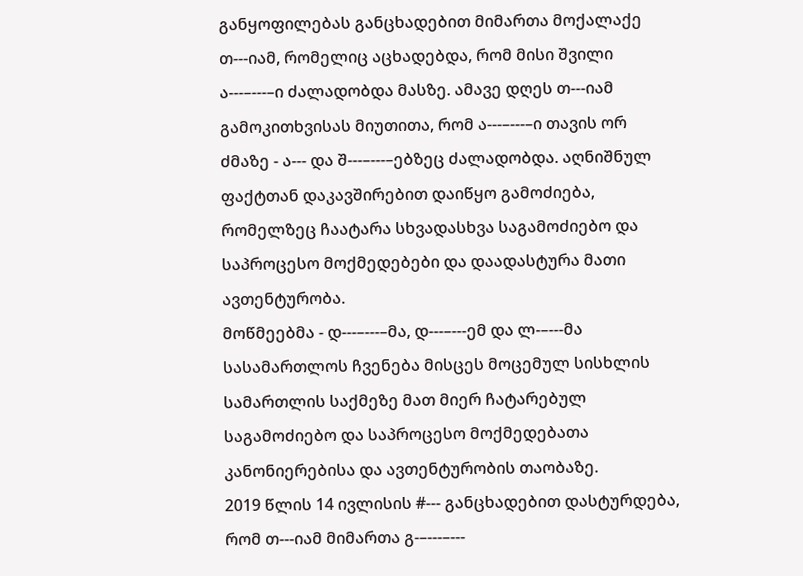განყოფილებას განცხადებით მიმართა მოქალაქე თ---იამ, რომელიც აცხადებდა, რომ მისი შვილი ა---–---–ი ძალადობდა მასზე. ამავე დღეს თ---იამ გამოკითხვისას მიუთითა, რომ ა---–---–ი თავის ორ ძმაზე - ა--- და შ---–---–ებზეც ძალადობდა. აღნიშნულ ფაქტთან დაკავშირებით დაიწყო გამოძიება, რომელზეც ჩაატარა სხვადასხვა საგამოძიებო და საპროცესო მოქმედებები და დაადასტურა მათი ავთენტურობა.
მოწმეებმა - დ---–---–მა, დ---–---ემ და ლ-–---მა სასამართლოს ჩვენება მისცეს მოცემულ სისხლის სამართლის საქმეზე მათ მიერ ჩატარებულ საგამოძიებო და საპროცესო მოქმედებათა კანონიერებისა და ავთენტურობის თაობაზე.
2019 წლის 14 ივლისის #--- განცხადებით დასტურდება, რომ თ---იამ მიმართა გ-–---–---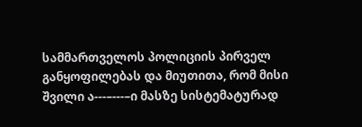სამმართველოს პოლიციის პირველ განყოფილებას და მიუთითა, რომ მისი შვილი ა---–---–ი მასზე სისტემატურად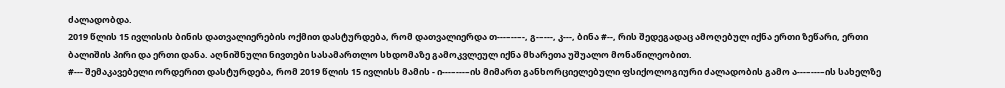ძალადობდა.
2019 წლის 15 ივლისის ბინის დათვალიერების ოქმით დასტურდება, რომ დათვალიერდა თ---–--–-, გ-–---, კ---, ბინა #--, რის შედეგადაც ამოღებულ იქნა ერთი ზეწარი, ერთი ბალიშის პირი და ერთი დანა. აღნიშნული ნივთები სასამართლო სხდომაზე გამოკვლეულ იქნა მხარეთა უშუალო მონაწილეობით.
#--- შემაკავებელი ორდერით დასტურდება, რომ 2019 წლის 15 ივლისს მამის - ი---–---–ის მიმართ განხორციელებული ფსიქოლოგიური ძალადობის გამო ა---–---–ის სახელზე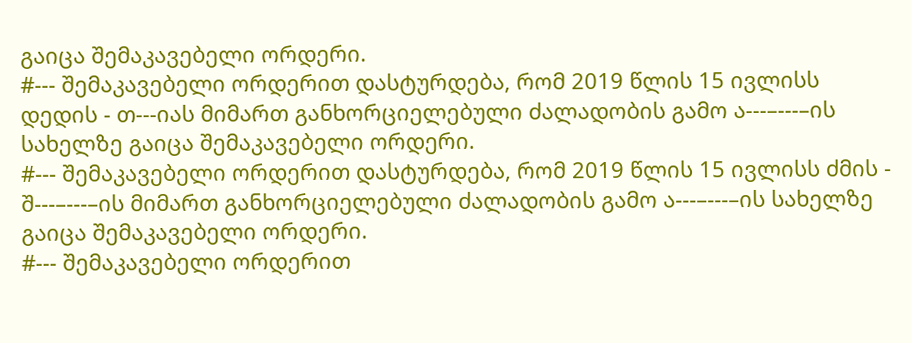გაიცა შემაკავებელი ორდერი.
#--- შემაკავებელი ორდერით დასტურდება, რომ 2019 წლის 15 ივლისს დედის - თ---იას მიმართ განხორციელებული ძალადობის გამო ა---–---–ის სახელზე გაიცა შემაკავებელი ორდერი.
#--- შემაკავებელი ორდერით დასტურდება, რომ 2019 წლის 15 ივლისს ძმის - შ---–---–ის მიმართ განხორციელებული ძალადობის გამო ა---–---–ის სახელზე გაიცა შემაკავებელი ორდერი.
#--- შემაკავებელი ორდერით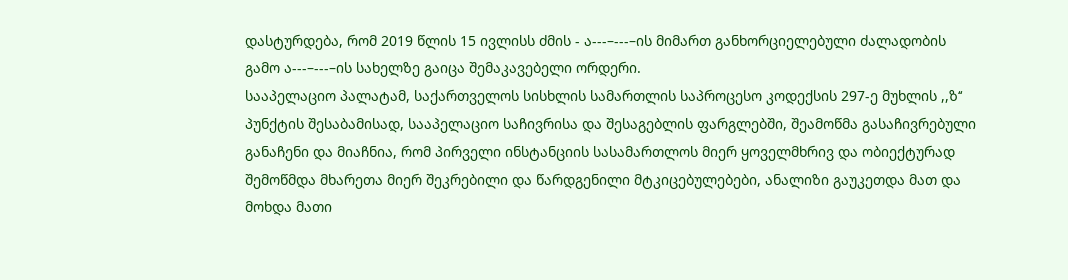დასტურდება, რომ 2019 წლის 15 ივლისს ძმის - ა---–---–ის მიმართ განხორციელებული ძალადობის გამო ა---–---–ის სახელზე გაიცა შემაკავებელი ორდერი.
სააპელაციო პალატამ, საქართველოს სისხლის სამართლის საპროცესო კოდექსის 297-ე მუხლის ,,ზ‘‘ პუნქტის შესაბამისად, სააპელაციო საჩივრისა და შესაგებლის ფარგლებში, შეამოწმა გასაჩივრებული განაჩენი და მიაჩნია, რომ პირველი ინსტანციის სასამართლოს მიერ ყოველმხრივ და ობიექტურად შემოწმდა მხარეთა მიერ შეკრებილი და წარდგენილი მტკიცებულებები, ანალიზი გაუკეთდა მათ და მოხდა მათი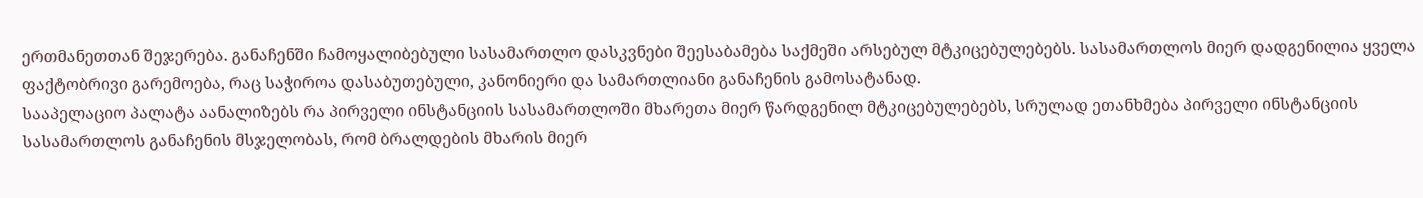ერთმანეთთან შეჯერება. განაჩენში ჩამოყალიბებული სასამართლო დასკვნები შეესაბამება საქმეში არსებულ მტკიცებულებებს. სასამართლოს მიერ დადგენილია ყველა ფაქტობრივი გარემოება, რაც საჭიროა დასაბუთებული, კანონიერი და სამართლიანი განაჩენის გამოსატანად.
სააპელაციო პალატა აანალიზებს რა პირველი ინსტანციის სასამართლოში მხარეთა მიერ წარდგენილ მტკიცებულებებს, სრულად ეთანხმება პირველი ინსტანციის სასამართლოს განაჩენის მსჯელობას, რომ ბრალდების მხარის მიერ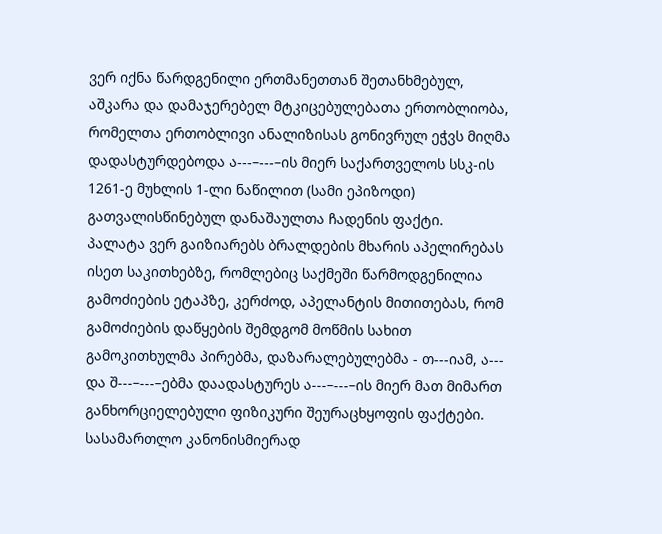ვერ იქნა წარდგენილი ერთმანეთთან შეთანხმებულ, აშკარა და დამაჯერებელ მტკიცებულებათა ერთობლიობა, რომელთა ერთობლივი ანალიზისას გონივრულ ეჭვს მიღმა დადასტურდებოდა ა---–---–ის მიერ საქართველოს სსკ-ის 1261-ე მუხლის 1-ლი ნაწილით (სამი ეპიზოდი) გათვალისწინებულ დანაშაულთა ჩადენის ფაქტი.
პალატა ვერ გაიზიარებს ბრალდების მხარის აპელირებას ისეთ საკითხებზე, რომლებიც საქმეში წარმოდგენილია გამოძიების ეტაპზე, კერძოდ, აპელანტის მითითებას, რომ გამოძიების დაწყების შემდგომ მოწმის სახით გამოკითხულმა პირებმა, დაზარალებულებმა - თ---იამ, ა--- და შ---–---–ებმა დაადასტურეს ა---–---–ის მიერ მათ მიმართ განხორციელებული ფიზიკური შეურაცხყოფის ფაქტები. სასამართლო კანონისმიერად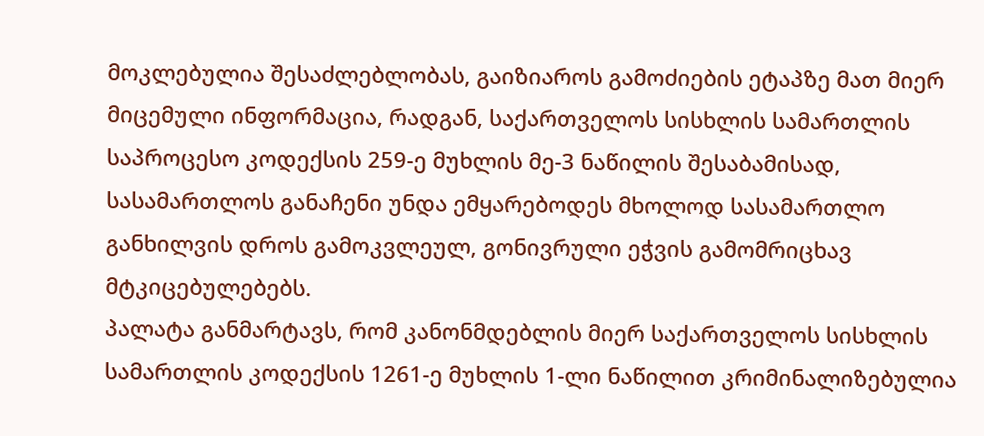მოკლებულია შესაძლებლობას, გაიზიაროს გამოძიების ეტაპზე მათ მიერ მიცემული ინფორმაცია, რადგან, საქართველოს სისხლის სამართლის საპროცესო კოდექსის 259-ე მუხლის მე-3 ნაწილის შესაბამისად, სასამართლოს განაჩენი უნდა ემყარებოდეს მხოლოდ სასამართლო განხილვის დროს გამოკვლეულ, გონივრული ეჭვის გამომრიცხავ მტკიცებულებებს.
პალატა განმარტავს, რომ კანონმდებლის მიერ საქართველოს სისხლის სამართლის კოდექსის 1261-ე მუხლის 1-ლი ნაწილით კრიმინალიზებულია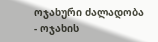ოჯახური ძალადობა - ოჯახის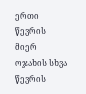ერთი წევრის მიერ ოჯახის სხვა წევრის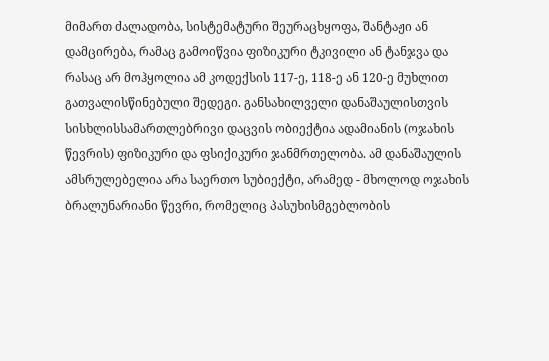მიმართ ძალადობა, სისტემატური შეურაცხყოფა, შანტაჟი ან დამცირება, რამაც გამოიწვია ფიზიკური ტკივილი ან ტანჯვა და რასაც არ მოჰყოლია ამ კოდექსის 117-ე, 118-ე ან 120-ე მუხლით გათვალისწინებული შედეგი. განსახილველი დანაშაულისთვის სისხლისსამართლებრივი დაცვის ობიექტია ადამიანის (ოჯახის წევრის) ფიზიკური და ფსიქიკური ჯანმრთელობა. ამ დანაშაულის ამსრულებელია არა საერთო სუბიექტი, არამედ - მხოლოდ ოჯახის ბრალუნარიანი წევრი, რომელიც პასუხისმგებლობის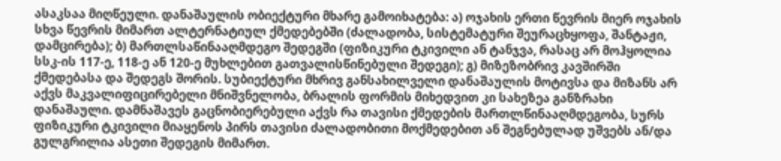ასაკსაა მიღწეული. დანაშაულის ობიექტური მხარე გამოიხატება: ა) ოჯახის ერთი წევრის მიერ ოჯახის სხვა წევრის მიმართ ალტერნატიულ ქმედებებში (ძალადობა, სისტემატური შეურაცხყოფა, შანტაჟი, დამცირება); ბ) მართლსაწინააღმდეგო შედეგში (ფიზიკური ტკივილი ან ტანჯვა, რასაც არ მოჰყოლია სსკ-ის 117-ე, 118-ე ან 120-ე მუხლებით გათვალისწინებული შედეგი); გ) მიზეზობრივ კავშირში ქმედებასა და შედეგს შორის. სუბიექტური მხრივ განსახილველი დანაშაულის მოტივსა და მიზანს არ აქვს მაკვალიფიცირებელი მნიშვნელობა, ბრალის ფორმის მიხედვით კი სახეზეა განზრახი დანაშაული. დამნაშავეს გაცნობიერებული აქვს რა თავისი ქმედების მართლწინააღმდეგობა, სურს ფიზიკური ტკივილი მიაყენოს პირს თავისი ძალადობითი მოქმედებით ან შეგნებულად უშვებს ან/და გულგრილია ასეთი შედეგის მიმართ.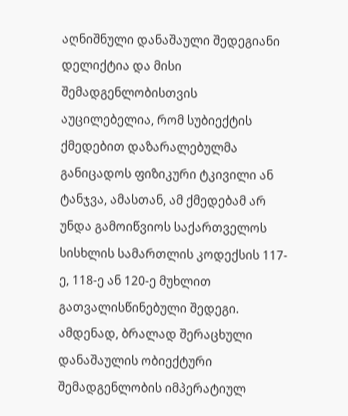აღნიშნული დანაშაული შედეგიანი დელიქტია და მისი შემადგენლობისთვის აუცილებელია, რომ სუბიექტის ქმედებით დაზარალებულმა განიცადოს ფიზიკური ტკივილი ან ტანჯვა, ამასთან, ამ ქმედებამ არ უნდა გამოიწვიოს საქართველოს სისხლის სამართლის კოდექსის 117-ე, 118-ე ან 120-ე მუხლით გათვალისწინებული შედეგი. ამდენად, ბრალად შერაცხული დანაშაულის ობიექტური შემადგენლობის იმპერატიულ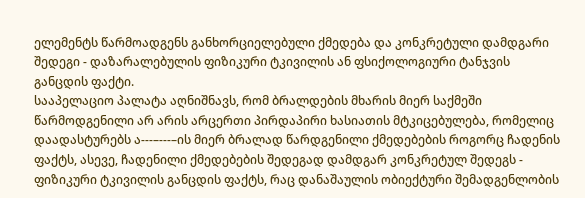ელემენტს წარმოადგენს განხორციელებული ქმედება და კონკრეტული დამდგარი შედეგი - დაზარალებულის ფიზიკური ტკივილის ან ფსიქოლოგიური ტანჯვის განცდის ფაქტი.
სააპელაციო პალატა აღნიშნავს, რომ ბრალდების მხარის მიერ საქმეში წარმოდგენილი არ არის არცერთი პირდაპირი ხასიათის მტკიცებულება, რომელიც დაადასტურებს ა---–---–ის მიერ ბრალად წარდგენილი ქმედებების როგორც ჩადენის ფაქტს, ასევე, ჩადენილი ქმედებების შედეგად დამდგარ კონკრეტულ შედეგს - ფიზიკური ტკივილის განცდის ფაქტს, რაც დანაშაულის ობიექტური შემადგენლობის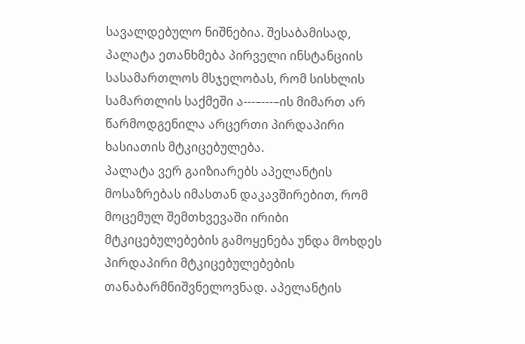სავალდებულო ნიშნებია. შესაბამისად, პალატა ეთანხმება პირველი ინსტანციის სასამართლოს მსჯელობას, რომ სისხლის სამართლის საქმეში ა---–---–ის მიმართ არ წარმოდგენილა არცერთი პირდაპირი ხასიათის მტკიცებულება.
პალატა ვერ გაიზიარებს აპელანტის მოსაზრებას იმასთან დაკავშირებით, რომ მოცემულ შემთხვევაში ირიბი მტკიცებულებების გამოყენება უნდა მოხდეს პირდაპირი მტკიცებულებების თანაბარმნიშვნელოვნად. აპელანტის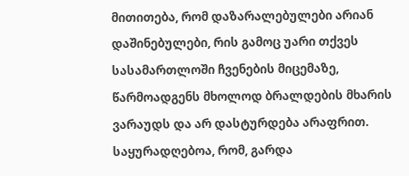მითითება, რომ დაზარალებულები არიან დაშინებულები, რის გამოც უარი თქვეს სასამართლოში ჩვენების მიცემაზე, წარმოადგენს მხოლოდ ბრალდების მხარის ვარაუდს და არ დასტურდება არაფრით. საყურადღებოა, რომ, გარდა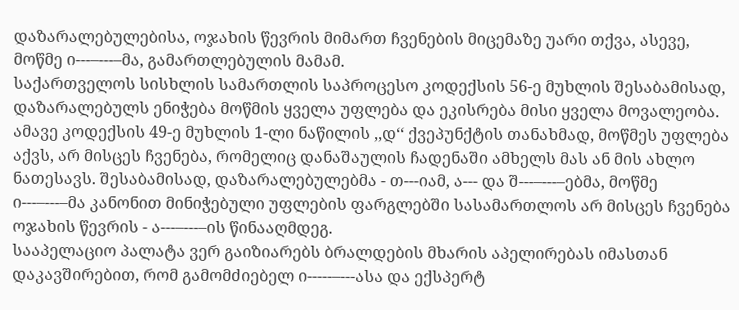დაზარალებულებისა, ოჯახის წევრის მიმართ ჩვენების მიცემაზე უარი თქვა, ასევე, მოწმე ი---–---–მა, გამართლებულის მამამ.
საქართველოს სისხლის სამართლის საპროცესო კოდექსის 56-ე მუხლის შესაბამისად, დაზარალებულს ენიჭება მოწმის ყველა უფლება და ეკისრება მისი ყველა მოვალეობა. ამავე კოდექსის 49-ე მუხლის 1-ლი ნაწილის ,,დ‘‘ ქვეპუნქტის თანახმად, მოწმეს უფლება აქვს, არ მისცეს ჩვენება, რომელიც დანაშაულის ჩადენაში ამხელს მას ან მის ახლო ნათესავს. შესაბამისად, დაზარალებულებმა - თ---იამ, ა--- და შ---–---–ებმა, მოწმე ი---–---–მა კანონით მინიჭებული უფლების ფარგლებში სასამართლოს არ მისცეს ჩვენება ოჯახის წევრის - ა---–---–ის წინააღმდეგ.
სააპელაციო პალატა ვერ გაიზიარებს ბრალდების მხარის აპელირებას იმასთან დაკავშირებით, რომ გამომძიებელ ი-----–---ასა და ექსპერტ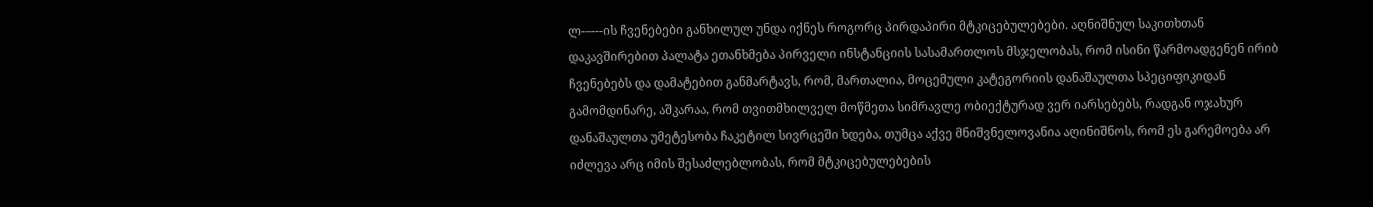ლ-–---ის ჩვენებები განხილულ უნდა იქნეს როგორც პირდაპირი მტკიცებულებები. აღნიშნულ საკითხთან დაკავშირებით პალატა ეთანხმება პირველი ინსტანციის სასამართლოს მსჯელობას, რომ ისინი წარმოადგენენ ირიბ ჩვენებებს და დამატებით განმარტავს, რომ, მართალია, მოცემული კატეგორიის დანაშაულთა სპეციფიკიდან გამომდინარე, აშკარაა, რომ თვითმხილველ მოწმეთა სიმრავლე ობიექტურად ვერ იარსებებს, რადგან ოჯახურ დანაშაულთა უმეტესობა ჩაკეტილ სივრცეში ხდება, თუმცა აქვე მნიშვნელოვანია აღინიშნოს, რომ ეს გარემოება არ იძლევა არც იმის შესაძლებლობას, რომ მტკიცებულებების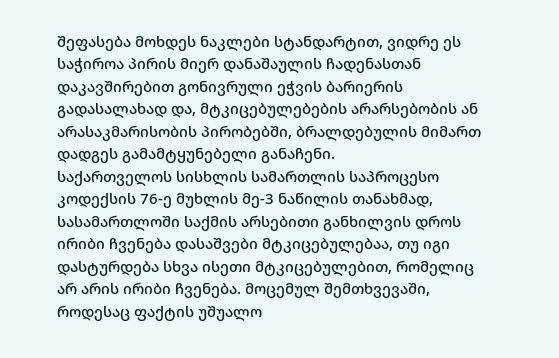შეფასება მოხდეს ნაკლები სტანდარტით, ვიდრე ეს საჭიროა პირის მიერ დანაშაულის ჩადენასთან დაკავშირებით გონივრული ეჭვის ბარიერის გადასალახად და, მტკიცებულებების არარსებობის ან არასაკმარისობის პირობებში, ბრალდებულის მიმართ დადგეს გამამტყუნებელი განაჩენი.
საქართველოს სისხლის სამართლის საპროცესო კოდექსის 76-ე მუხლის მე-3 ნაწილის თანახმად, სასამართლოში საქმის არსებითი განხილვის დროს ირიბი ჩვენება დასაშვები მტკიცებულებაა, თუ იგი დასტურდება სხვა ისეთი მტკიცებულებით, რომელიც არ არის ირიბი ჩვენება. მოცემულ შემთხვევაში, როდესაც ფაქტის უშუალო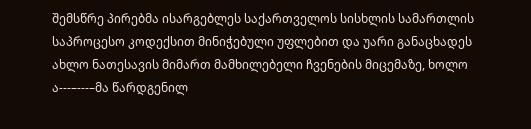შემსწრე პირებმა ისარგებლეს საქართველოს სისხლის სამართლის საპროცესო კოდექსით მინიჭებული უფლებით და უარი განაცხადეს ახლო ნათესავის მიმართ მამხილებელი ჩვენების მიცემაზე, ხოლო ა---–---–მა წარდგენილ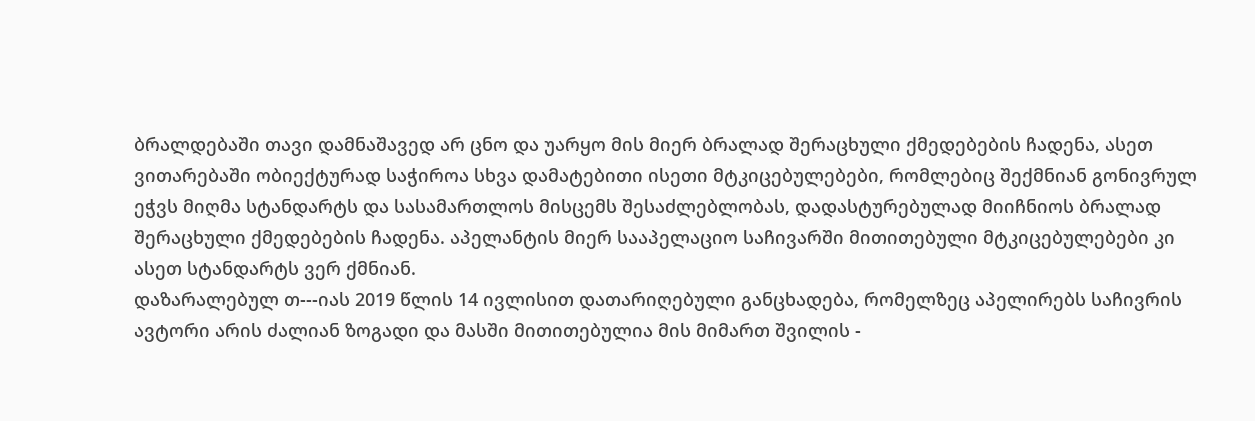ბრალდებაში თავი დამნაშავედ არ ცნო და უარყო მის მიერ ბრალად შერაცხული ქმედებების ჩადენა, ასეთ ვითარებაში ობიექტურად საჭიროა სხვა დამატებითი ისეთი მტკიცებულებები, რომლებიც შექმნიან გონივრულ ეჭვს მიღმა სტანდარტს და სასამართლოს მისცემს შესაძლებლობას, დადასტურებულად მიიჩნიოს ბრალად შერაცხული ქმედებების ჩადენა. აპელანტის მიერ სააპელაციო საჩივარში მითითებული მტკიცებულებები კი ასეთ სტანდარტს ვერ ქმნიან.
დაზარალებულ თ---იას 2019 წლის 14 ივლისით დათარიღებული განცხადება, რომელზეც აპელირებს საჩივრის ავტორი არის ძალიან ზოგადი და მასში მითითებულია მის მიმართ შვილის -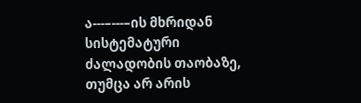ა---–---–ის მხრიდან სისტემატური ძალადობის თაობაზე, თუმცა არ არის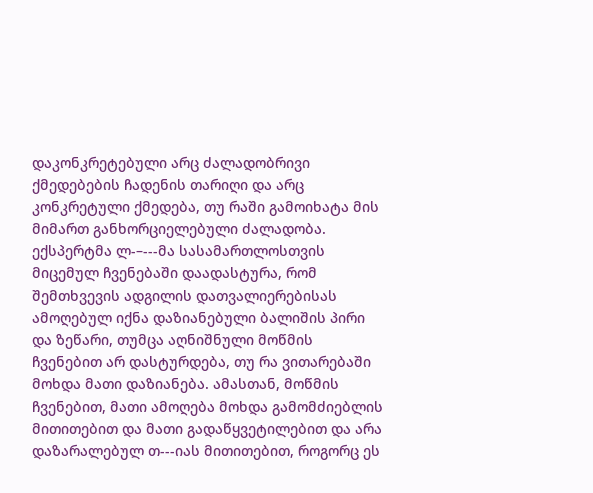დაკონკრეტებული არც ძალადობრივი ქმედებების ჩადენის თარიღი და არც კონკრეტული ქმედება, თუ რაში გამოიხატა მის მიმართ განხორციელებული ძალადობა.
ექსპერტმა ლ-–---მა სასამართლოსთვის მიცემულ ჩვენებაში დაადასტურა, რომ შემთხვევის ადგილის დათვალიერებისას ამოღებულ იქნა დაზიანებული ბალიშის პირი და ზეწარი, თუმცა აღნიშნული მოწმის ჩვენებით არ დასტურდება, თუ რა ვითარებაში მოხდა მათი დაზიანება. ამასთან, მოწმის ჩვენებით, მათი ამოღება მოხდა გამომძიებლის მითითებით და მათი გადაწყვეტილებით და არა დაზარალებულ თ---იას მითითებით, როგორც ეს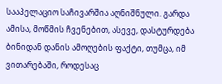სააპელაციო საჩივარშია აღნიშნული. გარდა ამისა, მოწმის ჩვენებით, ასევე, დასტურდება ბინიდან დანის ამოღების ფაქტი, თუმცა, იმ ვითარებაში, როდესაც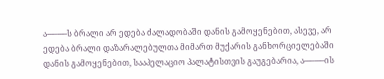ა---–---–ს ბრალი არ ედება ძალადობაში დანის გამოყენებით, ასევე, არ ედება ბრალი დაზარალებულთა მიმართ მუქარის განხორციელებაში დანის გამოყენებით, სააპელაციო პალატისთვის გაუგებარია, ა---–---–ის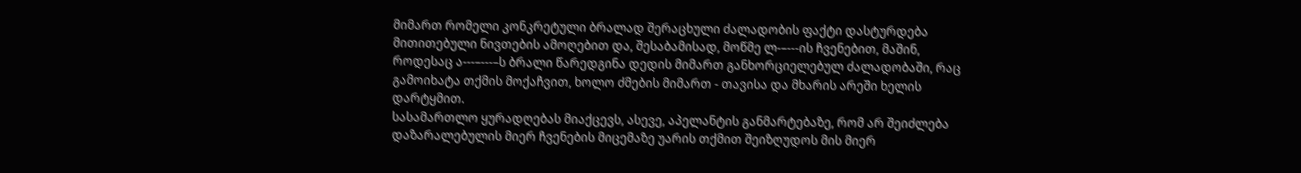მიმართ რომელი კონკრეტული ბრალად შერაცხული ძალადობის ფაქტი დასტურდება მითითებული ნივთების ამოღებით და, შესაბამისად, მოწმე ლ-–---ის ჩვენებით, მაშინ, როდესაც ა---–---–ს ბრალი წარედგინა დედის მიმართ განხორციელებულ ძალადობაში, რაც გამოიხატა თქმის მოქაჩვით, ხოლო ძმების მიმართ - თავისა და მხარის არეში ხელის დარტყმით.
სასამართლო ყურადღებას მიაქცევს, ასევე, აპელანტის განმარტებაზე, რომ არ შეიძლება დაზარალებულის მიერ ჩვენების მიცემაზე უარის თქმით შეიზღუდოს მის მიერ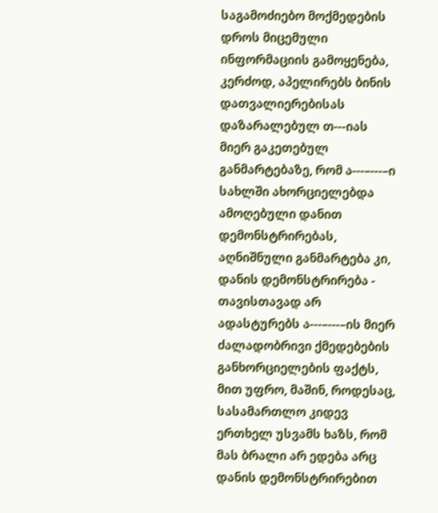საგამოძიებო მოქმედების დროს მიცემული ინფორმაციის გამოყენება, კერძოდ, აპელირებს ბინის დათვალიერებისას დაზარალებულ თ---იას მიერ გაკეთებულ განმარტებაზე, რომ ა---–---–ი სახლში ახორციელებდა ამოღებული დანით დემონსტრირებას, აღნიშნული განმარტება კი, დანის დემონსტრირება - თავისთავად არ ადასტურებს ა---–---–ის მიერ ძალადობრივი ქმედებების განხორციელების ფაქტს, მით უფრო, მაშინ, როდესაც, სასამართლო კიდევ ერთხელ უსვამს ხაზს, რომ მას ბრალი არ ედება არც დანის დემონსტრირებით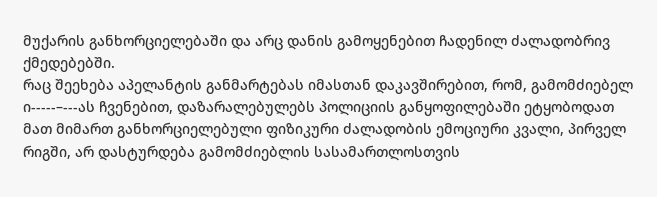მუქარის განხორციელებაში და არც დანის გამოყენებით ჩადენილ ძალადობრივ ქმედებებში.
რაც შეეხება აპელანტის განმარტებას იმასთან დაკავშირებით, რომ, გამომძიებელ ი-----–---ას ჩვენებით, დაზარალებულებს პოლიციის განყოფილებაში ეტყობოდათ მათ მიმართ განხორციელებული ფიზიკური ძალადობის ემოციური კვალი, პირველ რიგში, არ დასტურდება გამომძიებლის სასამართლოსთვის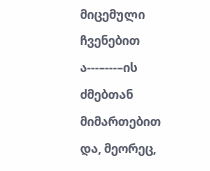მიცემული ჩვენებით ა---–---–ის ძმებთან მიმართებით და, მეორეც,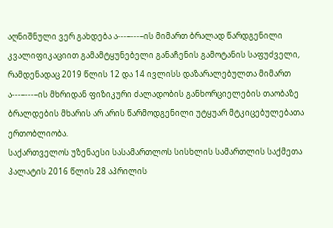აღნიშნული ვერ გახდება ა---–---–ის მიმართ ბრალად წარდგენილი კვალიფიკაციით გამამტყუნებელი განაჩენის გამოტანის საფუძველი, რამდენადაც 2019 წლის 12 და 14 ივლისს დაზარალებულთა მიმართ ა---–---–ის მხრიდან ფიზიკური ძალადობის განხორციელების თაობაზე ბრალდების მხარის არ არის წარმოდგენილი უტყუარ მტკიცებულებათა ერთობლიობა.
საქართველოს უზენაესი სასამართლოს სისხლის სამართლის საქმეთა პალატის 2016 წლის 28 აპრილის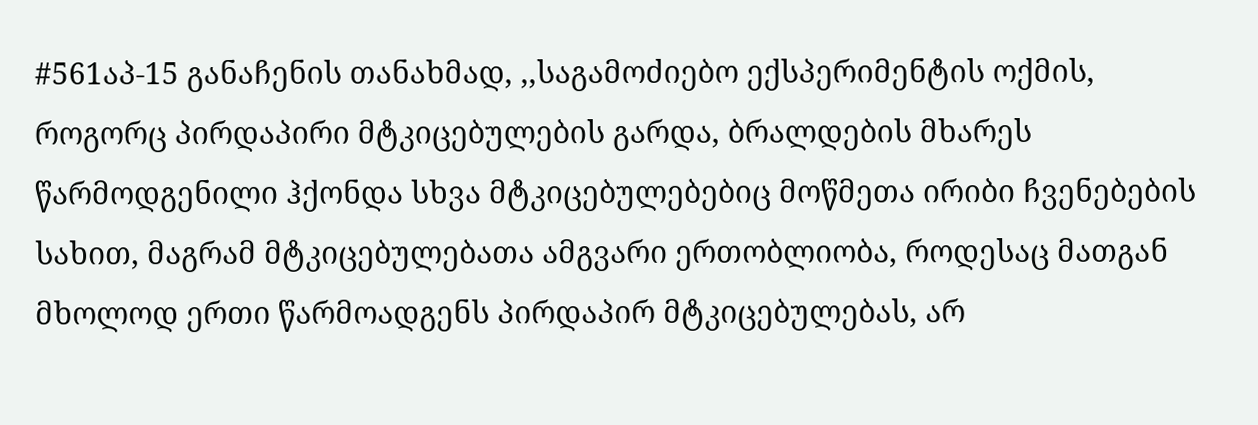#561აპ-15 განაჩენის თანახმად, ,,საგამოძიებო ექსპერიმენტის ოქმის, როგორც პირდაპირი მტკიცებულების გარდა, ბრალდების მხარეს წარმოდგენილი ჰქონდა სხვა მტკიცებულებებიც მოწმეთა ირიბი ჩვენებების სახით, მაგრამ მტკიცებულებათა ამგვარი ერთობლიობა, როდესაც მათგან მხოლოდ ერთი წარმოადგენს პირდაპირ მტკიცებულებას, არ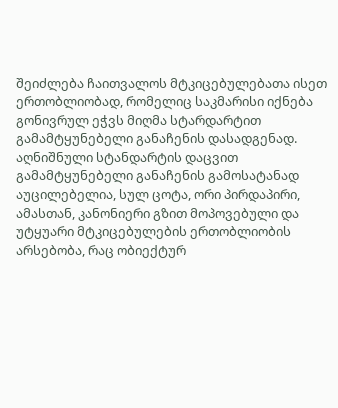შეიძლება ჩაითვალოს მტკიცებულებათა ისეთ ერთობლიობად, რომელიც საკმარისი იქნება გონივრულ ეჭვს მიღმა სტარდარტით გამამტყუნებელი განაჩენის დასადგენად. აღნიშნული სტანდარტის დაცვით გამამტყუნებელი განაჩენის გამოსატანად აუცილებელია, სულ ცოტა, ორი პირდაპირი, ამასთან, კანონიერი გზით მოპოვებული და უტყუარი მტკიცებულების ერთობლიობის არსებობა, რაც ობიექტურ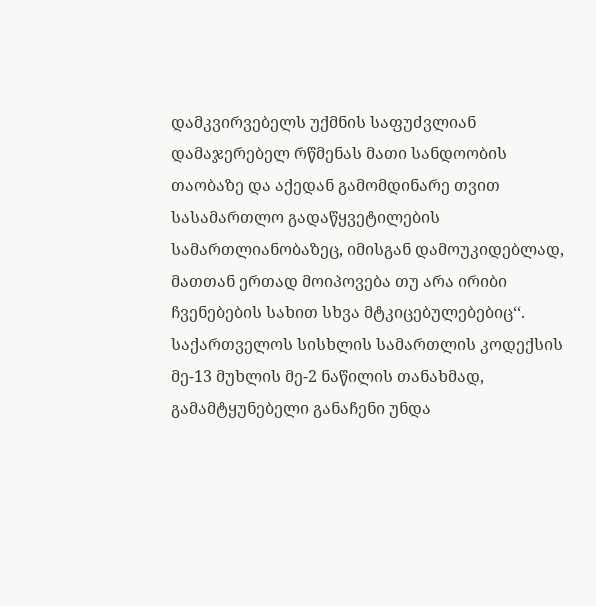დამკვირვებელს უქმნის საფუძვლიან დამაჯერებელ რწმენას მათი სანდოობის თაობაზე და აქედან გამომდინარე თვით სასამართლო გადაწყვეტილების სამართლიანობაზეც, იმისგან დამოუკიდებლად, მათთან ერთად მოიპოვება თუ არა ირიბი ჩვენებების სახით სხვა მტკიცებულებებიც‘‘.
საქართველოს სისხლის სამართლის კოდექსის მე-13 მუხლის მე-2 ნაწილის თანახმად, გამამტყუნებელი განაჩენი უნდა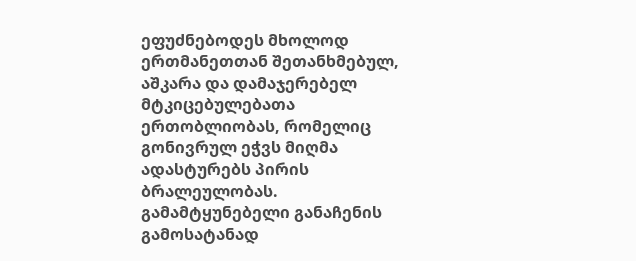ეფუძნებოდეს მხოლოდ ერთმანეთთან შეთანხმებულ, აშკარა და დამაჯერებელ მტკიცებულებათა ერთობლიობას, რომელიც გონივრულ ეჭვს მიღმა ადასტურებს პირის ბრალეულობას. გამამტყუნებელი განაჩენის გამოსატანად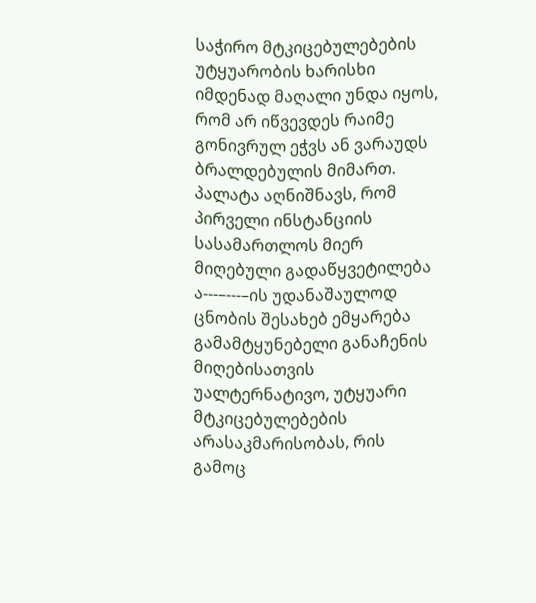საჭირო მტკიცებულებების უტყუარობის ხარისხი იმდენად მაღალი უნდა იყოს, რომ არ იწვევდეს რაიმე გონივრულ ეჭვს ან ვარაუდს ბრალდებულის მიმართ.
პალატა აღნიშნავს, რომ პირველი ინსტანციის სასამართლოს მიერ მიღებული გადაწყვეტილება ა---–---–ის უდანაშაულოდ ცნობის შესახებ ემყარება გამამტყუნებელი განაჩენის მიღებისათვის უალტერნატივო, უტყუარი მტკიცებულებების არასაკმარისობას, რის გამოც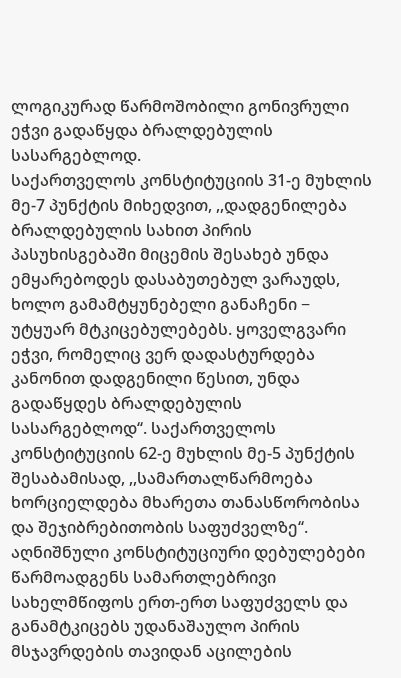ლოგიკურად წარმოშობილი გონივრული ეჭვი გადაწყდა ბრალდებულის სასარგებლოდ.
საქართველოს კონსტიტუციის 31-ე მუხლის მე-7 პუნქტის მიხედვით, ,,დადგენილება ბრალდებულის სახით პირის პასუხისგებაში მიცემის შესახებ უნდა ემყარებოდეს დასაბუთებულ ვარაუდს, ხოლო გამამტყუნებელი განაჩენი − უტყუარ მტკიცებულებებს. ყოველგვარი ეჭვი, რომელიც ვერ დადასტურდება კანონით დადგენილი წესით, უნდა გადაწყდეს ბრალდებულის სასარგებლოდ‘‘. საქართველოს კონსტიტუციის 62-ე მუხლის მე-5 პუნქტის შესაბამისად, ,,სამართალწარმოება ხორციელდება მხარეთა თანასწორობისა და შეჯიბრებითობის საფუძველზე‘‘. აღნიშნული კონსტიტუციური დებულებები წარმოადგენს სამართლებრივი სახელმწიფოს ერთ-ერთ საფუძველს და განამტკიცებს უდანაშაულო პირის მსჯავრდების თავიდან აცილების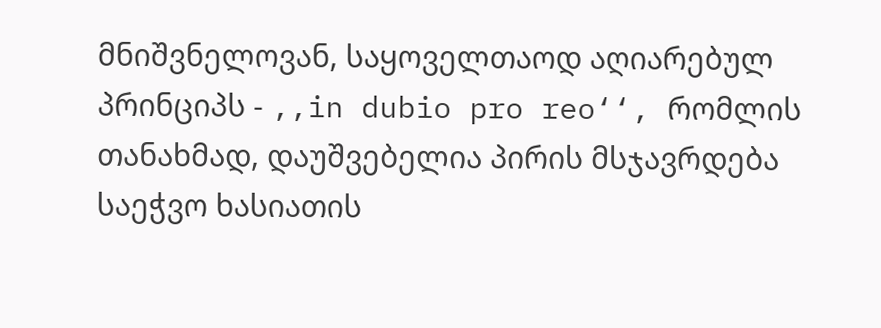მნიშვნელოვან, საყოველთაოდ აღიარებულ პრინციპს - ,,in dubio pro reo‘‘, რომლის თანახმად, დაუშვებელია პირის მსჯავრდება საეჭვო ხასიათის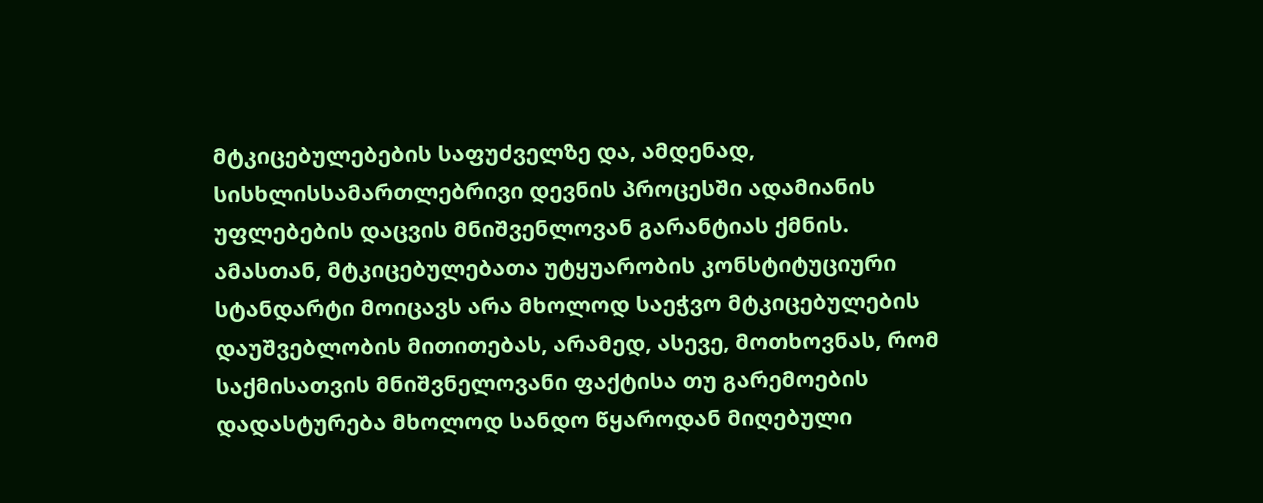მტკიცებულებების საფუძველზე და, ამდენად, სისხლისსამართლებრივი დევნის პროცესში ადამიანის უფლებების დაცვის მნიშვენლოვან გარანტიას ქმნის. ამასთან, მტკიცებულებათა უტყუარობის კონსტიტუციური სტანდარტი მოიცავს არა მხოლოდ საეჭვო მტკიცებულების დაუშვებლობის მითითებას, არამედ, ასევე, მოთხოვნას, რომ საქმისათვის მნიშვნელოვანი ფაქტისა თუ გარემოების დადასტურება მხოლოდ სანდო წყაროდან მიღებული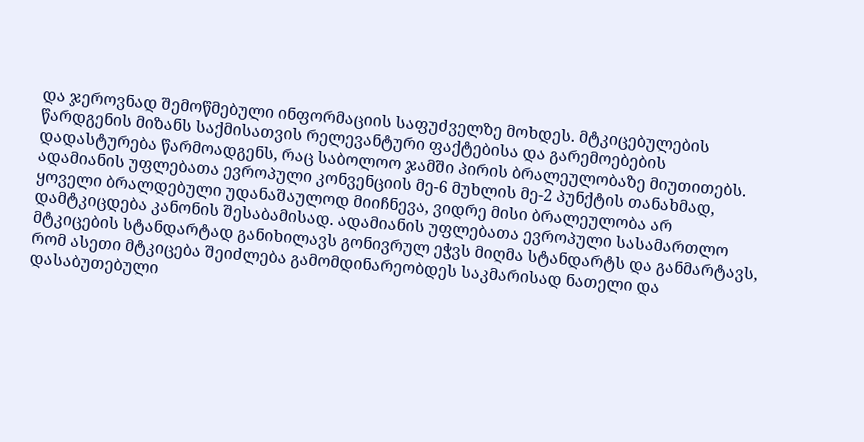და ჯეროვნად შემოწმებული ინფორმაციის საფუძველზე მოხდეს. მტკიცებულების წარდგენის მიზანს საქმისათვის რელევანტური ფაქტებისა და გარემოებების დადასტურება წარმოადგენს, რაც საბოლოო ჯამში პირის ბრალეულობაზე მიუთითებს.
ადამიანის უფლებათა ევროპული კონვენციის მე-6 მუხლის მე-2 პუნქტის თანახმად, ყოველი ბრალდებული უდანაშაულოდ მიიჩნევა, ვიდრე მისი ბრალეულობა არ დამტკიცდება კანონის შესაბამისად. ადამიანის უფლებათა ევროპული სასამართლო მტკიცების სტანდარტად განიხილავს გონივრულ ეჭვს მიღმა სტანდარტს და განმარტავს, რომ ასეთი მტკიცება შეიძლება გამომდინარეობდეს საკმარისად ნათელი და დასაბუთებული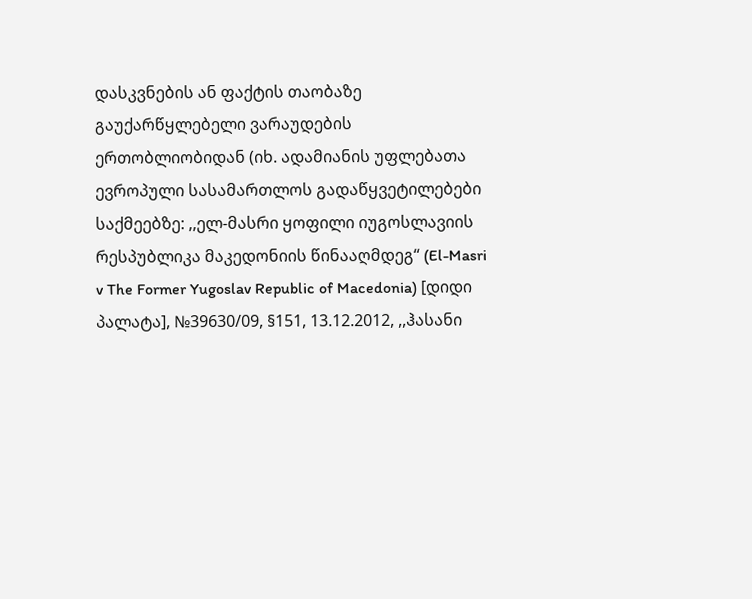დასკვნების ან ფაქტის თაობაზე გაუქარწყლებელი ვარაუდების ერთობლიობიდან (იხ. ადამიანის უფლებათა ევროპული სასამართლოს გადაწყვეტილებები საქმეებზე: ,,ელ-მასრი ყოფილი იუგოსლავიის რესპუბლიკა მაკედონიის წინააღმდეგ‘‘ (El-Masri v The Former Yugoslav Republic of Macedonia) [დიდი პალატა], №39630/09, §151, 13.12.2012, ,,ჰასანი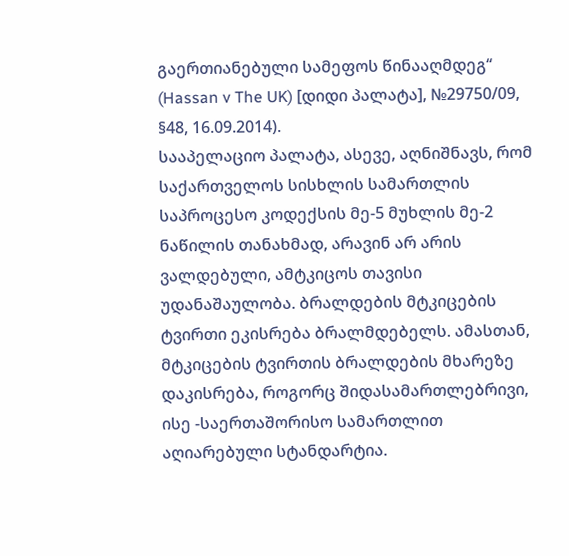გაერთიანებული სამეფოს წინააღმდეგ‘‘ (Hassan v The UK) [დიდი პალატა], №29750/09, §48, 16.09.2014).
სააპელაციო პალატა, ასევე, აღნიშნავს, რომ საქართველოს სისხლის სამართლის საპროცესო კოდექსის მე-5 მუხლის მე-2 ნაწილის თანახმად, არავინ არ არის ვალდებული, ამტკიცოს თავისი უდანაშაულობა. ბრალდების მტკიცების ტვირთი ეკისრება ბრალმდებელს. ამასთან, მტკიცების ტვირთის ბრალდების მხარეზე დაკისრება, როგორც შიდასამართლებრივი, ისე -საერთაშორისო სამართლით აღიარებული სტანდარტია.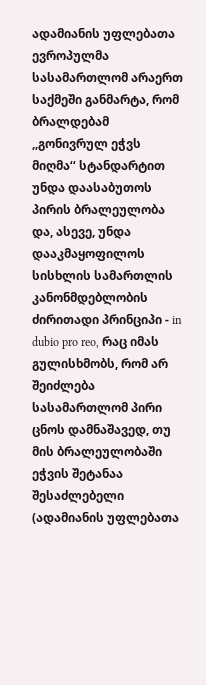ადამიანის უფლებათა ევროპულმა სასამართლომ არაერთ საქმეში განმარტა, რომ ბრალდებამ ,,გონივრულ ეჭვს მიღმა‘‘ სტანდარტით უნდა დაასაბუთოს პირის ბრალეულობა და, ასევე, უნდა დააკმაყოფილოს სისხლის სამართლის კანონმდებლობის ძირითადი პრინციპი - in dubio pro reo, რაც იმას გულისხმობს, რომ არ შეიძლება სასამართლომ პირი ცნოს დამნაშავედ, თუ მის ბრალეულობაში ეჭვის შეტანაა შესაძლებელი (ადამიანის უფლებათა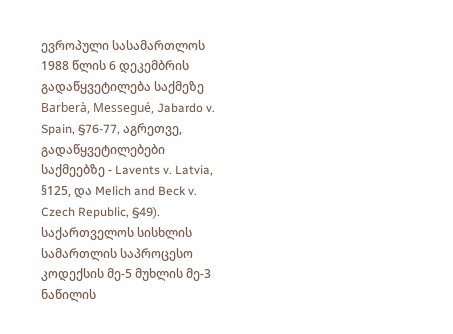ევროპული სასამართლოს 1988 წლის 6 დეკემბრის გადაწყვეტილება საქმეზე Barberà, Messegué, Jabardo v. Spain, §76-77, აგრეთვე, გადაწყვეტილებები საქმეებზე - Lavents v. Latvia, §125, და Melich and Beck v. Czech Republic, §49).
საქართველოს სისხლის სამართლის საპროცესო კოდექსის მე-5 მუხლის მე-3 ნაწილის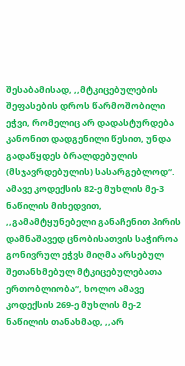შესაბამისად, ,,მტკიცებულების შეფასების დროს წარმოშობილი ეჭვი, რომელიც არ დადასტურდება კანონით დადგენილი წესით, უნდა გადაწყდეს ბრალდებულის (მსჯავრდებულის) სასარგებლოდ‘‘. ამავე კოდექსის 82-ე მუხლის მე-3 ნაწილის მიხედვით, ,,გამამტყუნებელი განაჩენით პირის დამნაშავედ ცნობისათვის საჭიროა გონივრულ ეჭვს მიღმა არსებულ შეთანხმებულ მტკიცებულებათა ერთობლიობა‘‘, ხოლო ამავე კოდექსის 269-ე მუხლის მე-2 ნაწილის თანახმად, ,,არ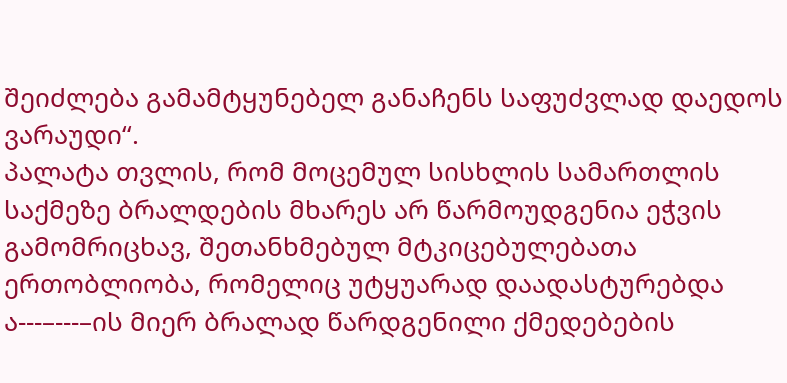შეიძლება გამამტყუნებელ განაჩენს საფუძვლად დაედოს ვარაუდი‘‘.
პალატა თვლის, რომ მოცემულ სისხლის სამართლის საქმეზე ბრალდების მხარეს არ წარმოუდგენია ეჭვის გამომრიცხავ, შეთანხმებულ მტკიცებულებათა ერთობლიობა, რომელიც უტყუარად დაადასტურებდა ა---–---–ის მიერ ბრალად წარდგენილი ქმედებების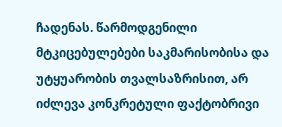ჩადენას. წარმოდგენილი მტკიცებულებები საკმარისობისა და უტყუარობის თვალსაზრისით, არ იძლევა კონკრეტული ფაქტობრივი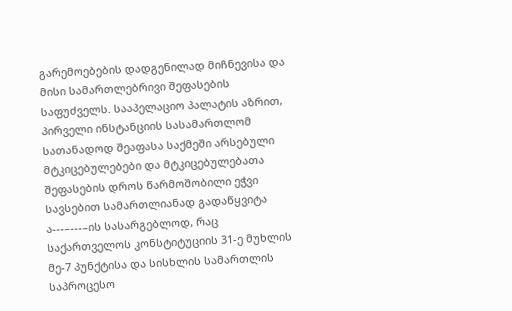გარემოებების დადგენილად მიჩნევისა და მისი სამართლებრივი შეფასების საფუძველს. სააპელაციო პალატის აზრით, პირველი ინსტანციის სასამართლომ სათანადოდ შეაფასა საქმეში არსებული მტკიცებულებები და მტკიცებულებათა შეფასების დროს წარმოშობილი ეჭვი სავსებით სამართლიანად გადაწყვიტა ა---–---–ის სასარგებლოდ, რაც საქართველოს კონსტიტუციის 31-ე მუხლის მე-7 პუნქტისა და სისხლის სამართლის საპროცესო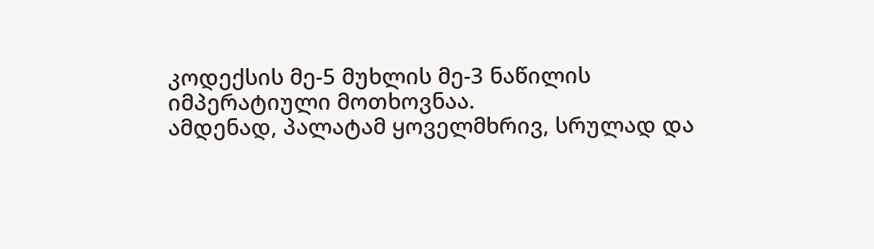კოდექსის მე-5 მუხლის მე-3 ნაწილის იმპერატიული მოთხოვნაა.
ამდენად, პალატამ ყოველმხრივ, სრულად და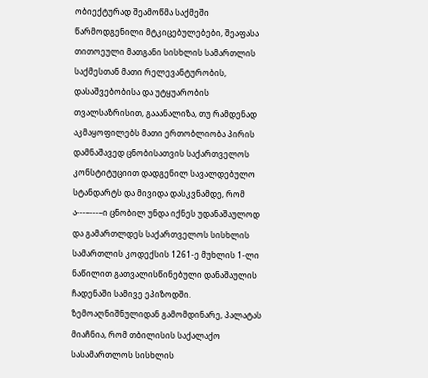ობიექტურად შეამოწმა საქმეში წარმოდგენილი მტკიცებულებები, შეაფასა თითოეული მათგანი სისხლის სამართლის საქმესთან მათი რელევანტურობის, დასაშვებობისა და უტყუარობის თვალსაზრისით, გააანალიზა, თუ რამდენად აკმაყოფილებს მათი ერთობლიობა პირის დამნაშავედ ცნობისათვის საქართველოს კონსტიტუციით დადგენილ სავალდებულო სტანდარტს და მივიდა დასკვნამდე, რომ ა---–---–ი ცნობილ უნდა იქნეს უდანაშაულოდ და გამართლდეს საქართველოს სისხლის სამართლის კოდექსის 1261-ე მუხლის 1-ლი ნაწილით გათვალისწინებული დანაშაულის ჩადენაში სამივე ეპიზოდში.
ზემოაღნიშნულიდან გამომდინარე, პალატას მიაჩნია, რომ თბილისის საქალაქო სასამართლოს სისხლის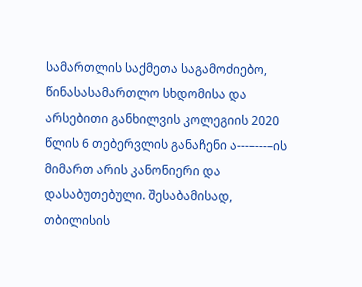სამართლის საქმეთა საგამოძიებო, წინასასამართლო სხდომისა და არსებითი განხილვის კოლეგიის 2020 წლის 6 თებერვლის განაჩენი ა---–---–ის მიმართ არის კანონიერი და დასაბუთებული. შესაბამისად, თბილისის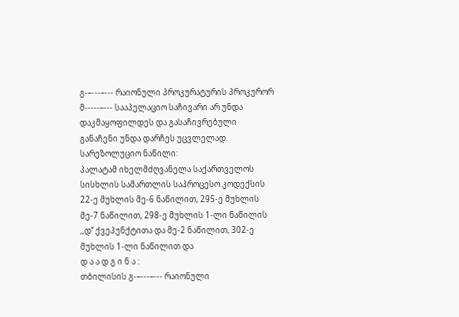გ-–---–--- რაიონული პროკურატურის პროკურორ მ-----–--- სააპელაციო საჩივარი არ უნდა დაკმაყოფილდეს და გასაჩივრებული განაჩენი უნდა დარჩეს უცვლელად.
სარეზოლუციო ნაწილი:
პალატამ იხელმძღვანელა საქართველოს სისხლის სამართლის საპროცესო კოდექსის 22-ე მუხლის მე-6 ნაწილით, 295-ე მუხლის მე-7 ნაწილით, 298-ე მუხლის 1-ლი ნაწილის ,,დ‘‘ ქვეპუნქტითა და მე-2 ნაწილით, 302-ე მუხლის 1-ლი ნაწილით და
დ ა ა დ გ ი ნ ა :
თბილისის გ-–---–--- რაიონული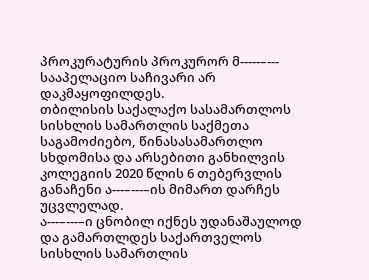პროკურატურის პროკურორ მ-----–--- სააპელაციო საჩივარი არ დაკმაყოფილდეს.
თბილისის საქალაქო სასამართლოს სისხლის სამართლის საქმეთა საგამოძიებო, წინასასამართლო სხდომისა და არსებითი განხილვის კოლეგიის 2020 წლის 6 თებერვლის განაჩენი ა---–---–ის მიმართ დარჩეს უცვლელად.
ა---–---–ი ცნობილ იქნეს უდანაშაულოდ და გამართლდეს საქართველოს სისხლის სამართლის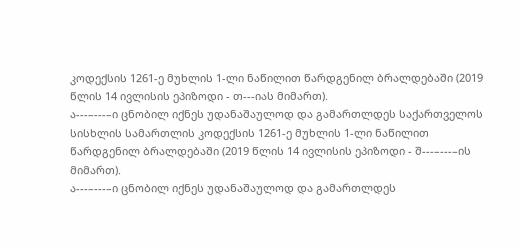კოდექსის 1261-ე მუხლის 1-ლი ნაწილით წარდგენილ ბრალდებაში (2019 წლის 14 ივლისის ეპიზოდი - თ---იას მიმართ).
ა---–---–ი ცნობილ იქნეს უდანაშაულოდ და გამართლდეს საქართველოს სისხლის სამართლის კოდექსის 1261-ე მუხლის 1-ლი ნაწილით წარდგენილ ბრალდებაში (2019 წლის 14 ივლისის ეპიზოდი - შ---–---–ის მიმართ).
ა---–---–ი ცნობილ იქნეს უდანაშაულოდ და გამართლდეს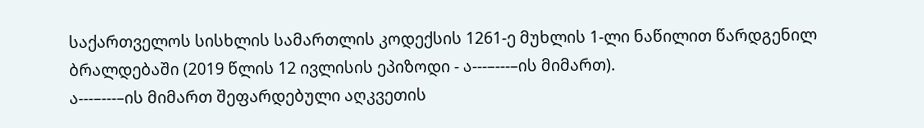საქართველოს სისხლის სამართლის კოდექსის 1261-ე მუხლის 1-ლი ნაწილით წარდგენილ ბრალდებაში (2019 წლის 12 ივლისის ეპიზოდი - ა---–---–ის მიმართ).
ა---–---–ის მიმართ შეფარდებული აღკვეთის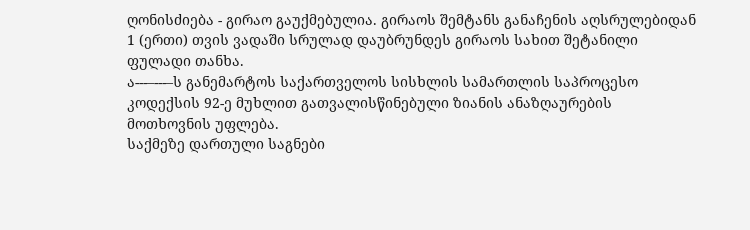ღონისძიება - გირაო გაუქმებულია. გირაოს შემტანს განაჩენის აღსრულებიდან 1 (ერთი) თვის ვადაში სრულად დაუბრუნდეს გირაოს სახით შეტანილი ფულადი თანხა.
ა---–---–ს განემარტოს საქართველოს სისხლის სამართლის საპროცესო კოდექსის 92-ე მუხლით გათვალისწინებული ზიანის ანაზღაურების მოთხოვნის უფლება.
საქმეზე დართული საგნები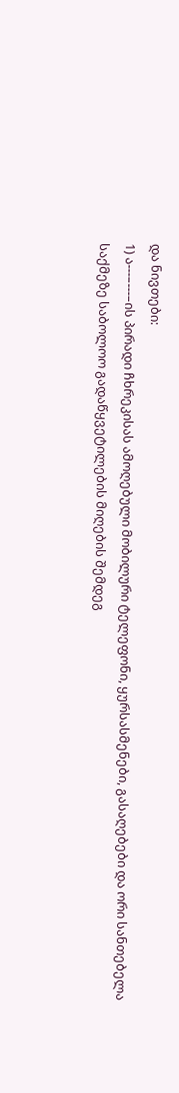და ნივთები:
1) ა---–---–ის პირადი ჩხრეკისას ამოღებული მობილური ტელეფონი, ყურსასმენები, გასაღებები და ორი სანთებელა საქმეზე საბოლოო გადაწყვეტილების მიღების შემდეგ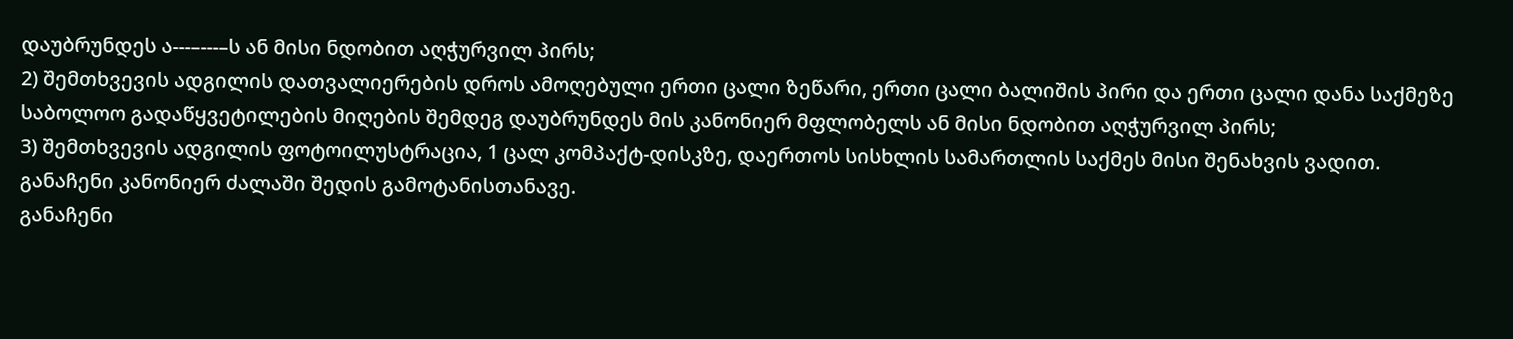დაუბრუნდეს ა---–---–ს ან მისი ნდობით აღჭურვილ პირს;
2) შემთხვევის ადგილის დათვალიერების დროს ამოღებული ერთი ცალი ზეწარი, ერთი ცალი ბალიშის პირი და ერთი ცალი დანა საქმეზე საბოლოო გადაწყვეტილების მიღების შემდეგ დაუბრუნდეს მის კანონიერ მფლობელს ან მისი ნდობით აღჭურვილ პირს;
3) შემთხვევის ადგილის ფოტოილუსტრაცია, 1 ცალ კომპაქტ-დისკზე, დაერთოს სისხლის სამართლის საქმეს მისი შენახვის ვადით.
განაჩენი კანონიერ ძალაში შედის გამოტანისთანავე.
განაჩენი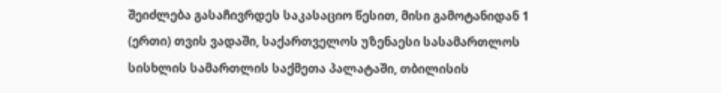შეიძლება გასაჩივრდეს საკასაციო წესით, მისი გამოტანიდან 1 (ერთი) თვის ვადაში, საქართველოს უზენაესი სასამართლოს სისხლის სამართლის საქმეთა პალატაში, თბილისის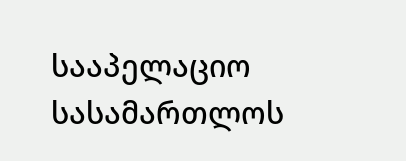სააპელაციო სასამართლოს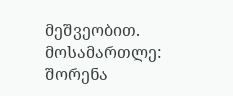მეშვეობით.
მოსამართლე: შორენა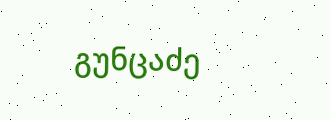გუნცაძე